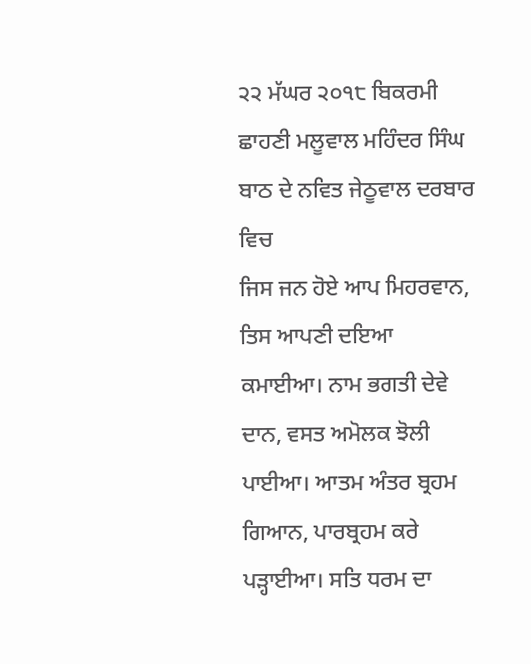੨੨ ਮੱਘਰ ੨੦੧੮ ਬਿਕਰਮੀ ਛਾਹਣੀ ਮਲੂਵਾਲ ਮਹਿੰਦਰ ਸਿੰਘ ਬਾਠ ਦੇ ਨਵਿਤ ਜੇਠੂਵਾਲ ਦਰਬਾਰ ਵਿਚ
ਜਿਸ ਜਨ ਹੋਏ ਆਪ ਮਿਹਰਵਾਨ, ਤਿਸ ਆਪਣੀ ਦਇਆ ਕਮਾਈਆ। ਨਾਮ ਭਗਤੀ ਦੇਵੇ ਦਾਨ, ਵਸਤ ਅਮੋਲਕ ਝੋਲੀ ਪਾਈਆ। ਆਤਮ ਅੰਤਰ ਬ੍ਰਹਮ ਗਿਆਨ, ਪਾਰਬ੍ਰਹਮ ਕਰੇ ਪੜ੍ਹਾਈਆ। ਸਤਿ ਧਰਮ ਦਾ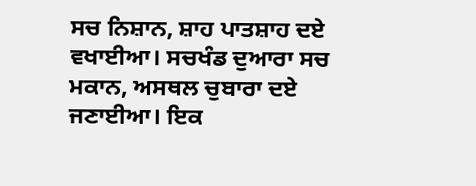ਸਚ ਨਿਸ਼ਾਨ, ਸ਼ਾਹ ਪਾਤਸ਼ਾਹ ਦਏ ਵਖਾਈਆ। ਸਚਖੰਡ ਦੁਆਰਾ ਸਚ ਮਕਾਨ, ਅਸਥਲ ਚੁਬਾਰਾ ਦਏ ਜਣਾਈਆ। ਇਕ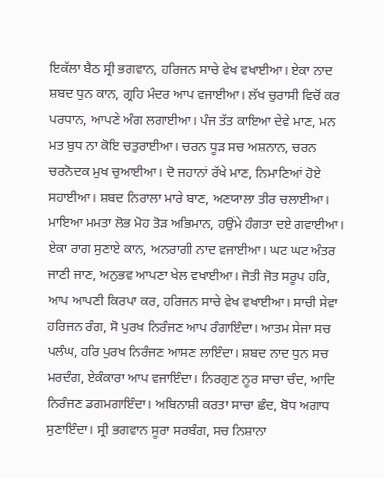ਇਕੱਲਾ ਬੈਠ ਸ੍ਰੀ ਭਗਵਾਨ, ਹਰਿਜਨ ਸਾਚੇ ਵੇਖ ਵਖਾਈਆ। ਏਕਾ ਨਾਦ ਸ਼ਬਦ ਧੁਨ ਕਾਨ, ਗ੍ਰਹਿ ਮੰਦਰ ਆਪ ਵਜਾਈਆ। ਲੱਖ ਚੁਰਾਸੀ ਵਿਚੋਂ ਕਰ ਪਰਧਾਨ, ਆਪਣੇ ਅੰਗ ਲਗਾਈਆ। ਪੰਜ ਤੱਤ ਕਾਇਆ ਦੇਵੇ ਮਾਣ, ਮਨ ਮਤ ਬੁਧ ਨਾ ਕੋਇ ਚਤੁਰਾਈਆ। ਚਰਨ ਧੂੜ ਸਚ ਅਸ਼ਨਾਨ, ਚਰਨ ਚਰਨੋਦਕ ਮੁਖ ਚੁਆਈਆ। ਦੋ ਜਹਾਨਾਂ ਰੱਖੇ ਮਾਣ, ਨਿਮਾਣਿਆਂ ਹੋਏ ਸਹਾਈਆ। ਸ਼ਬਦ ਨਿਰਾਲਾ ਮਾਰੇ ਬਾਣ, ਅਣਯਾਲਾ ਤੀਰ ਚਲਾਈਆ। ਮਾਇਆ ਮਮਤਾ ਲੋਭ ਮੋਹ ਤੋੜ ਅਭਿਮਾਨ, ਹਉਂਮੇ ਹੰਗਤਾ ਦਏ ਗਵਾਈਆ। ਏਕਾ ਰਾਗ ਸੁਣਾਏ ਕਾਨ, ਅਨਰਾਗੀ ਨਾਦ ਵਜਾਈਆ। ਘਟ ਘਟ ਅੰਤਰ ਜਾਣੀ ਜਾਣ, ਅਨੁਭਵ ਆਪਣਾ ਖੇਲ ਵਖਾਈਆ। ਜੋਤੀ ਜੋਤ ਸਰੂਪ ਹਰਿ, ਆਪ ਆਪਣੀ ਕਿਰਪਾ ਕਰ, ਹਰਿਜਨ ਸਾਚੇ ਵੇਖ ਵਖਾਈਆ। ਸਾਚੀ ਸੇਵਾ ਹਰਿਜਨ ਰੰਗ, ਸੋ ਪੁਰਖ ਨਿਰੰਜਣ ਆਪ ਰੰਗਾਇੰਦਾ। ਆਤਮ ਸੇਜਾ ਸਚ ਪਲੰਘ, ਹਰਿ ਪੁਰਖ ਨਿਰੰਜਣ ਆਸਣ ਲਾਇੰਦਾ। ਸ਼ਬਦ ਨਾਦ ਧੁਨ ਸਚ ਮਰਦੰਗ, ਏਕੰਕਾਰਾ ਆਪ ਵਜਾਇੰਦਾ। ਨਿਰਗੁਣ ਨੂਰ ਸਾਚਾ ਚੰਦ, ਆਦਿ ਨਿਰੰਜਣ ਡਗਮਗਾਇੰਦਾ। ਅਬਿਨਾਸ਼ੀ ਕਰਤਾ ਸਾਚਾ ਛੰਦ, ਬੋਧ ਅਗਾਧ ਸੁਣਾਇੰਦਾ। ਸ੍ਰੀ ਭਗਵਾਨ ਸੂਰਾ ਸਰਬੰਗ, ਸਚ ਨਿਸ਼ਾਨਾ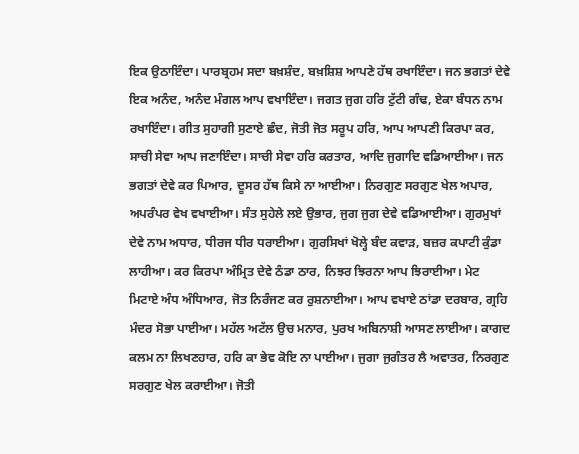ਇਕ ਉਠਾਇੰਦਾ। ਪਾਰਬ੍ਰਹਮ ਸਦਾ ਬਖ਼ਸ਼ੰਦ, ਬਖ਼ਸ਼ਿਸ਼ ਆਪਣੇ ਹੱਥ ਰਖਾਇੰਦਾ। ਜਨ ਭਗਤਾਂ ਦੇਵੇ ਇਕ ਅਨੰਦ, ਅਨੰਦ ਮੰਗਲ ਆਪ ਵਖਾਇੰਦਾ। ਜਗਤ ਜੁਗ ਹਰਿ ਟੁੱਟੀ ਗੰਢ, ਏਕਾ ਬੰਧਨ ਨਾਮ ਰਖਾਇੰਦਾ। ਗੀਤ ਸੁਹਾਗੀ ਸੁਣਾਏ ਛੰਦ, ਜੋਤੀ ਜੋਤ ਸਰੂਪ ਹਰਿ, ਆਪ ਆਪਣੀ ਕਿਰਪਾ ਕਰ, ਸਾਚੀ ਸੇਵਾ ਆਪ ਜਣਾਇੰਦਾ। ਸਾਚੀ ਸੇਵਾ ਹਰਿ ਕਰਤਾਰ, ਆਦਿ ਜੁਗਾਦਿ ਵਡਿਆਈਆ। ਜਨ ਭਗਤਾਂ ਦੇਵੇ ਕਰ ਪਿਆਰ, ਦੂਸਰ ਹੱਥ ਕਿਸੇ ਨਾ ਆਈਆ। ਨਿਰਗੁਣ ਸਰਗੁਣ ਖੇਲ ਅਪਾਰ, ਅਪਰੰਪਰ ਵੇਖ ਵਖਾਈਆ। ਸੰਤ ਸੁਹੇਲੇ ਲਏ ਉਭਾਰ, ਜੁਗ ਜੁਗ ਦੇਵੇ ਵਡਿਆਈਆ। ਗੁਰਮੁਖਾਂ ਦੇਵੇ ਨਾਮ ਅਧਾਰ, ਧੀਰਜ ਧੀਰ ਧਰਾਈਆ। ਗੁਰਸਿਖਾਂ ਖੋਲ੍ਹੇ ਬੰਦ ਕਵਾੜ, ਬਜ਼ਰ ਕਪਾਟੀ ਕੁੰਡਾ ਲਾਹੀਆ। ਕਰ ਕਿਰਪਾ ਅੰਮ੍ਰਿਤ ਦੇਵੇ ਠੰਡਾ ਠਾਰ, ਨਿਝਰ ਝਿਰਨਾ ਆਪ ਝਿਰਾਈਆ। ਮੇਟ ਮਿਟਾਏ ਅੰਧ ਅੰਧਿਆਰ, ਜੋਤ ਨਿਰੰਜਣ ਕਰ ਰੁਸ਼ਨਾਈਆ। ਆਪ ਵਖਾਏ ਠਾਂਡਾ ਦਰਬਾਰ, ਗ੍ਰਹਿ ਮੰਦਰ ਸੋਭਾ ਪਾਈਆ। ਮਹੱਲ ਅਟੱਲ ਉਚ ਮਨਾਰ, ਪੁਰਖ ਅਬਿਨਾਸ਼ੀ ਆਸਣ ਲਾਈਆ। ਕਾਗਦ ਕਲਮ ਨਾ ਲਿਖਣਹਾਰ, ਹਰਿ ਕਾ ਭੇਵ ਕੋਇ ਨਾ ਪਾਈਆ। ਜੁਗਾ ਜੁਗੰਤਰ ਲੈ ਅਵਾਤਰ, ਨਿਰਗੁਣ ਸਰਗੁਣ ਖੇਲ ਕਰਾਈਆ। ਜੋਤੀ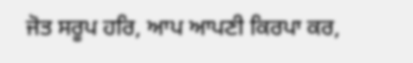ਜੋਤ ਸਰੂਪ ਹਰਿ, ਆਪ ਆਪਣੀ ਕਿਰਪਾ ਕਰ,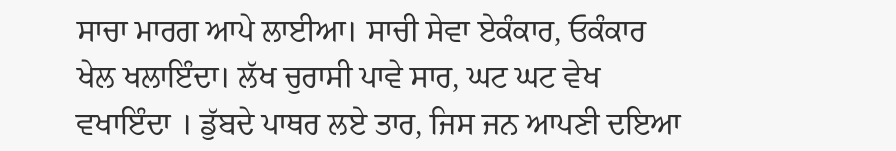ਸਾਚਾ ਮਾਰਗ ਆਪੇ ਲਾਈਆ। ਸਾਚੀ ਸੇਵਾ ਏਕੰਕਾਰ, ਓਕੰਕਾਰ ਖੇਲ ਖਲਾਇੰਦਾ। ਲੱਖ ਚੁਰਾਸੀ ਪਾਵੇ ਸਾਰ, ਘਟ ਘਟ ਵੇਖ ਵਖਾਇੰਦਾ । ਡੁੱਬਦੇ ਪਾਥਰ ਲਏ ਤਾਰ, ਜਿਸ ਜਨ ਆਪਣੀ ਦਇਆ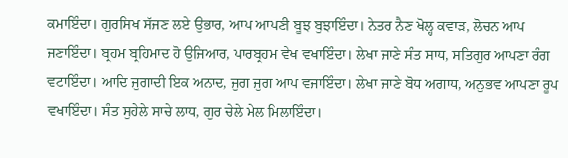ਕਮਾਇੰਦਾ। ਗੁਰਸਿਖ ਸੱਜਣ ਲਏ ਉਭਾਰ, ਆਪ ਆਪਣੀ ਬੂਝ ਬੁਝਾਇੰਦਾ। ਨੇਤਰ ਨੈਣ ਖੋਲ੍ਹ ਕਵਾੜ, ਲੋਚਨ ਆਪ ਜਣਾਇੰਦਾ। ਬ੍ਰਹਮ ਬ੍ਰਹਿਮਾਦ ਹੋ ਉਜਿਆਰ, ਪਾਰਬ੍ਰਹਮ ਵੇਖ ਵਖਾਇੰਦਾ। ਲੇਖਾ ਜਾਣੇ ਸੰਤ ਸਾਧ, ਸਤਿਗੁਰ ਆਪਣਾ ਰੰਗ ਵਟਾਇੰਦਾ। ਆਦਿ ਜੁਗਾਦੀ ਇਕ ਅਨਾਦ, ਜੁਗ ਜੁਗ ਆਪ ਵਜਾਇੰਦਾ। ਲੇਖਾ ਜਾਣੇ ਬੋਧ ਅਗਾਧ, ਅਨੁਭਵ ਆਪਣਾ ਰੂਪ ਵਖਾਇੰਦਾ। ਸੰਤ ਸੁਹੇਲੇ ਸਾਚੇ ਲਾਧ, ਗੁਰ ਚੇਲੇ ਮੇਲ ਮਿਲਾਇੰਦਾ।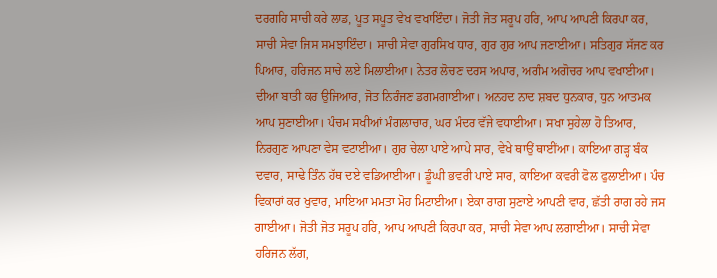ਦਰਗਹਿ ਸਾਚੀ ਕਰੇ ਲਾਡ, ਪੂਤ ਸਪੂਤ ਵੇਖ ਵਖਾਇੰਦਾ। ਜੋਤੀ ਜੋਤ ਸਰੂਪ ਹਰਿ, ਆਪ ਆਪਣੀ ਕਿਰਪਾ ਕਰ, ਸਾਚੀ ਸੇਵਾ ਜਿਸ ਸਮਝਾਇੰਦਾ। ਸਾਚੀ ਸੇਵਾ ਗੁਰਸਿਖ ਧਾਰ, ਗੁਰ ਗੁਰ ਆਪ ਜਣਾਈਆ। ਸਤਿਗੁਰ ਸੱਜਣ ਕਰ ਪਿਆਰ, ਹਰਿਜਨ ਸਾਚੇ ਲਏ ਮਿਲਾਈਆ। ਨੇਤਰ ਲੋਚਣ ਦਰਸ ਅਪਾਰ, ਅਗੰਮ ਅਗੋਚਰ ਆਪ ਵਖਾਈਆ। ਦੀਆ ਬਾਤੀ ਕਰ ਉਜਿਆਰ, ਜੋਤ ਨਿਰੰਜਣ ਡਗਮਗਾਈਆ। ਅਨਹਦ ਨਾਦ ਸ਼ਬਦ ਧੁਨਕਾਰ, ਧੁਨ ਆਤਮਕ ਆਪ ਸੁਣਾਈਆ। ਪੰਚਮ ਸਖੀਆਂ ਮੰਗਲਾਚਾਰ, ਘਰ ਮੰਦਰ ਵੱਜੇ ਵਧਾਈਆ। ਸਖਾ ਸੁਹੇਲਾ ਹੋ ਤਿਆਰ, ਨਿਰਗੁਣ ਆਪਣਾ ਵੇਸ ਵਟਾਈਆ। ਗੁਰ ਚੇਲਾ ਪਾਏ ਆਪੇ ਸਾਰ, ਵੇਖੇ ਥਾਉਂ ਥਾਈਂਆ। ਕਾਇਆ ਗੜ੍ਹ ਬੰਕ ਦਵਾਰ, ਸਾਢੇ ਤਿੰਨ ਹੱਥ ਦਏ ਵਡਿਆਈਆ। ਡੂੰਘੀ ਭਵਰੀ ਪਾਏ ਸਾਰ, ਕਾਇਆ ਕਵਰੀ ਫੋਲ ਫੁਲਾਈਆ। ਪੰਚ ਵਿਕਾਰਾਂ ਕਰ ਖੁਵਾਰ, ਮਾਇਆ ਮਮਤਾ ਮੋਹ ਮਿਟਾਈਆ। ਏਕਾ ਰਾਗ ਸੁਣਾਏ ਆਪਣੀ ਵਾਰ, ਛੱਤੀ ਰਾਗ ਰਹੇ ਜਸ ਗਾਈਆ। ਜੋਤੀ ਜੋਤ ਸਰੂਪ ਹਰਿ, ਆਪ ਆਪਣੀ ਕਿਰਪਾ ਕਰ, ਸਾਚੀ ਸੇਵਾ ਆਪ ਲਗਾਈਆ। ਸਾਚੀ ਸੇਵਾ ਹਰਿਜਨ ਲੱਗ,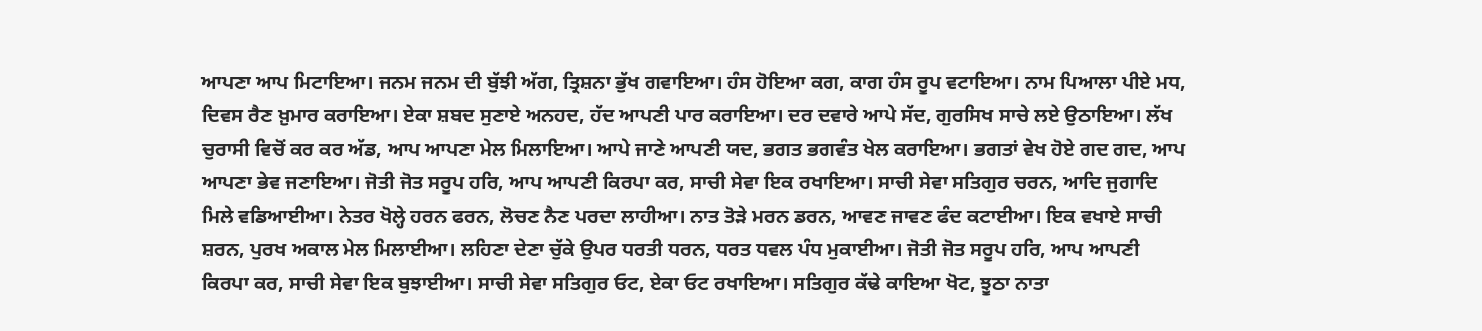ਆਪਣਾ ਆਪ ਮਿਟਾਇਆ। ਜਨਮ ਜਨਮ ਦੀ ਬੁੱਝੀ ਅੱਗ, ਤ੍ਰਿਸ਼ਨਾ ਭੁੱਖ ਗਵਾਇਆ। ਹੰਸ ਹੋਇਆ ਕਗ, ਕਾਗ ਹੰਸ ਰੂਪ ਵਟਾਇਆ। ਨਾਮ ਪਿਆਲਾ ਪੀਏ ਮਧ, ਦਿਵਸ ਰੈਣ ਖ਼ੁਮਾਰ ਕਰਾਇਆ। ਏਕਾ ਸ਼ਬਦ ਸੁਣਾਏ ਅਨਹਦ, ਹੱਦ ਆਪਣੀ ਪਾਰ ਕਰਾਇਆ। ਦਰ ਦਵਾਰੇ ਆਪੇ ਸੱਦ, ਗੁਰਸਿਖ ਸਾਚੇ ਲਏ ਉਠਾਇਆ। ਲੱਖ ਚੁਰਾਸੀ ਵਿਚੋਂ ਕਰ ਕਰ ਅੱਡ, ਆਪ ਆਪਣਾ ਮੇਲ ਮਿਲਾਇਆ। ਆਪੇ ਜਾਣੇ ਆਪਣੀ ਯਦ, ਭਗਤ ਭਗਵੰਤ ਖੇਲ ਕਰਾਇਆ। ਭਗਤਾਂ ਵੇਖ ਹੋਏ ਗਦ ਗਦ, ਆਪ ਆਪਣਾ ਭੇਵ ਜਣਾਇਆ। ਜੋਤੀ ਜੋਤ ਸਰੂਪ ਹਰਿ, ਆਪ ਆਪਣੀ ਕਿਰਪਾ ਕਰ, ਸਾਚੀ ਸੇਵਾ ਇਕ ਰਖਾਇਆ। ਸਾਚੀ ਸੇਵਾ ਸਤਿਗੁਰ ਚਰਨ, ਆਦਿ ਜੁਗਾਦਿ ਮਿਲੇ ਵਡਿਆਈਆ। ਨੇਤਰ ਖੋਲ੍ਹੇ ਹਰਨ ਫਰਨ, ਲੋਚਣ ਨੈਣ ਪਰਦਾ ਲਾਹੀਆ। ਨਾਤ ਤੋੜੇ ਮਰਨ ਡਰਨ, ਆਵਣ ਜਾਵਣ ਫੰਦ ਕਟਾਈਆ। ਇਕ ਵਖਾਏ ਸਾਚੀ ਸ਼ਰਨ, ਪੁਰਖ ਅਕਾਲ ਮੇਲ ਮਿਲਾਈਆ। ਲਹਿਣਾ ਦੇਣਾ ਚੁੱਕੇ ਉਪਰ ਧਰਤੀ ਧਰਨ, ਧਰਤ ਧਵਲ ਪੰਧ ਮੁਕਾਈਆ। ਜੋਤੀ ਜੋਤ ਸਰੂਪ ਹਰਿ, ਆਪ ਆਪਣੀ ਕਿਰਪਾ ਕਰ, ਸਾਚੀ ਸੇਵਾ ਇਕ ਬੁਝਾਈਆ। ਸਾਚੀ ਸੇਵਾ ਸਤਿਗੁਰ ਓਟ, ਏਕਾ ਓਟ ਰਖਾਇਆ। ਸਤਿਗੁਰ ਕੱਢੇ ਕਾਇਆ ਖੋਟ, ਝੂਠਾ ਨਾਤਾ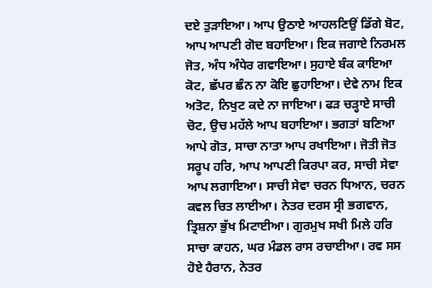ਦਏ ਤੁੜਾਇਆ। ਆਪ ਉਠਾਏ ਆਹਲਣਿਉਂ ਡਿੱਗੇ ਬੋਟ, ਆਪ ਆਪਣੀ ਗੋਦ ਬਹਾਇਆ। ਇਕ ਜਗਾਏ ਨਿਰਮਲ ਜੋਤ, ਅੰਧ ਅੰਧੇਰ ਗਵਾਇਆ। ਸੁਹਾਏ ਬੰਕ ਕਾਇਆ ਕੋਟ, ਛੱਪਰ ਛੰਨ ਨਾ ਕੋਇ ਛੁਹਾਇਆ। ਦੇਵੇ ਨਾਮ ਇਕ ਅਤੋਟ, ਨਿਖੁਟ ਕਦੇ ਨਾ ਜਾਇਆ। ਫੜ ਚੜ੍ਹਾਏ ਸਾਚੀ ਚੋਟ, ਉਚ ਮਹੱਲੇ ਆਪ ਬਹਾਇਆ। ਭਗਤਾਂ ਬਣਿਆ ਆਪੇ ਗੋਤ, ਸਾਚਾ ਨਾਤਾ ਆਪ ਰਖਾਇਆ। ਜੋਤੀ ਜੋਤ ਸਰੂਪ ਹਰਿ, ਆਪ ਆਪਣੀ ਕਿਰਪਾ ਕਰ, ਸਾਚੀ ਸੇਵਾ ਆਪ ਲਗਾਇਆ। ਸਾਚੀ ਸੇਵਾ ਚਰਨ ਧਿਆਨ, ਚਰਨ ਕਵਲ ਚਿਤ ਲਾਈਆ। ਨੇਤਰ ਦਰਸ ਸ੍ਰੀ ਭਗਵਾਨ, ਤ੍ਰਿਸ਼ਨਾ ਭੁੱਖ ਮਿਟਾਈਆ। ਗੁਰਮੁਖ ਸਖੀ ਮਿਲੇ ਹਰਿ ਸਾਚਾ ਕਾਹਨ, ਘਰ ਮੰਡਲ ਰਾਸ ਰਚਾਈਆ। ਰਵ ਸਸ ਹੋਏ ਹੈਰਾਨ, ਨੇਤਰ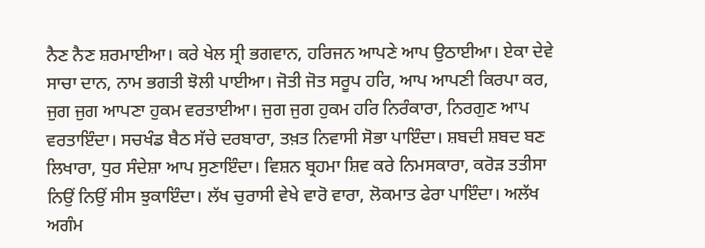ਨੈਣ ਨੈਣ ਸ਼ਰਮਾਈਆ। ਕਰੇ ਖੇਲ ਸ੍ਰੀ ਭਗਵਾਨ, ਹਰਿਜਨ ਆਪਣੇ ਆਪ ਉਠਾਈਆ। ਏਕਾ ਦੇਵੇ ਸਾਚਾ ਦਾਨ, ਨਾਮ ਭਗਤੀ ਝੋਲੀ ਪਾਈਆ। ਜੋਤੀ ਜੋਤ ਸਰੂਪ ਹਰਿ, ਆਪ ਆਪਣੀ ਕਿਰਪਾ ਕਰ, ਜੁਗ ਜੁਗ ਆਪਣਾ ਹੁਕਮ ਵਰਤਾਈਆ। ਜੁਗ ਜੁਗ ਹੁਕਮ ਹਰਿ ਨਿਰੰਕਾਰਾ, ਨਿਰਗੁਣ ਆਪ ਵਰਤਾਇੰਦਾ। ਸਚਖੰਡ ਬੈਠ ਸੱਚੇ ਦਰਬਾਰਾ, ਤਖ਼ਤ ਨਿਵਾਸੀ ਸੋਭਾ ਪਾਇੰਦਾ। ਸ਼ਬਦੀ ਸ਼ਬਦ ਬਣ ਲਿਖਾਰਾ, ਧੁਰ ਸੰਦੇਸ਼ਾ ਆਪ ਸੁਣਾਇੰਦਾ। ਵਿਸ਼ਨ ਬ੍ਰਹਮਾ ਸ਼ਿਵ ਕਰੇ ਨਿਮਸਕਾਰਾ, ਕਰੋੜ ਤਤੀਸਾ ਨਿਉਂ ਨਿਉਂ ਸੀਸ ਝੁਕਾਇੰਦਾ। ਲੱਖ ਚੁਰਾਸੀ ਵੇਖੇ ਵਾਰੋ ਵਾਰਾ, ਲੋਕਮਾਤ ਫੇਰਾ ਪਾਇੰਦਾ। ਅਲੱਖ ਅਗੰਮ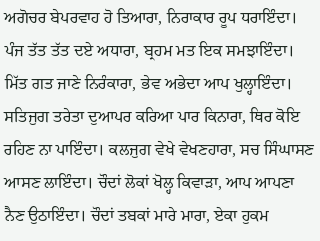ਅਗੋਚਰ ਬੇਪਰਵਾਹ ਹੋ ਤਿਆਰਾ, ਨਿਰਾਕਾਰ ਰੂਪ ਧਰਾਇੰਦਾ। ਪੰਜ ਤੱਤ ਤੱਤ ਦਏ ਅਧਾਰਾ, ਬ੍ਰਹਮ ਮਤ ਇਕ ਸਮਝਾਇੰਦਾ। ਮਿੱਤ ਗਤ ਜਾਣੇ ਨਿਰੰਕਾਰਾ, ਭੇਵ ਅਭੇਦਾ ਆਪ ਖੁਲ੍ਹਾਇੰਦਾ। ਸਤਿਜੁਗ ਤਰੇਤਾ ਦੁਆਪਰ ਕਰਿਆ ਪਾਰ ਕਿਨਾਰਾ, ਥਿਰ ਕੋਇ ਰਹਿਣ ਨਾ ਪਾਇੰਦਾ। ਕਲਜੁਗ ਵੇਖੇ ਵੇਖਣਹਾਰਾ, ਸਚ ਸਿੰਘਾਸਣ ਆਸਣ ਲਾਇੰਦਾ। ਚੌਦਾਂ ਲੋਕਾਂ ਖੋਲ੍ਹ ਕਿਵਾੜਾ, ਆਪ ਆਪਣਾ ਨੈਣ ਉਠਾਇੰਦਾ। ਚੌਦਾਂ ਤਬਕਾਂ ਮਾਰੇ ਮਾਰਾ, ਏਕਾ ਹੁਕਮ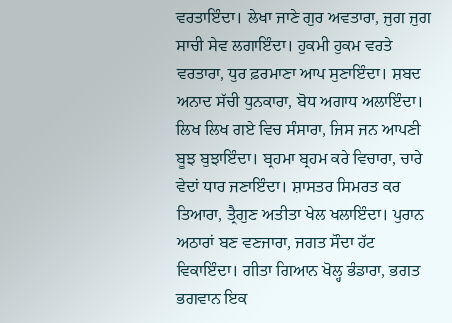ਵਰਤਾਇੰਦਾ। ਲੇਖਾ ਜਾਣੇ ਗੁਰ ਅਵਤਾਰਾ, ਜੁਗ ਜੁਗ ਸਾਚੀ ਸੇਵ ਲਗਾਇੰਦਾ। ਹੁਕਮੀ ਹੁਕਮ ਵਰਤੇ ਵਰਤਾਰਾ, ਧੁਰ ਫ਼ਰਮਾਣਾ ਆਪ ਸੁਣਾਇੰਦਾ। ਸ਼ਬਦ ਅਨਾਦ ਸੱਚੀ ਧੁਨਕਾਰਾ, ਬੋਧ ਅਗਾਧ ਅਲਾਇੰਦਾ। ਲਿਖ ਲਿਖ ਗਏ ਵਿਚ ਸੰਸਾਰਾ, ਜਿਸ ਜਨ ਆਪਣੀ ਬੂਝ ਬੁਝਾਇੰਦਾ। ਬ੍ਰਹਮਾ ਬ੍ਰਹਮ ਕਰੇ ਵਿਚਾਰਾ, ਚਾਰੇ ਵੇਦਾਂ ਧਾਰ ਜਣਾਇੰਦਾ। ਸ਼ਾਸਤਰ ਸਿਮਰਤ ਕਰ ਤਿਆਰਾ, ਤ੍ਰੈਗੁਣ ਅਤੀਤਾ ਖੇਲ ਖਲਾਇੰਦਾ। ਪੁਰਾਨ ਅਠਾਰਾਂ ਬਣ ਵਣਜਾਰਾ, ਜਗਤ ਸੌਦਾ ਹੱਟ ਵਿਕਾਇੰਦਾ। ਗੀਤਾ ਗਿਆਨ ਖੋਲ੍ਹ ਭੰਡਾਰਾ, ਭਗਤ ਭਗਵਾਨ ਇਕ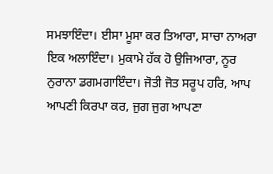ਸਮਝਾਇੰਦਾ। ਈਸਾ ਮੂਸਾ ਕਰ ਤਿਆਰਾ, ਸਾਚਾ ਨਾਅਰਾ ਇਕ ਅਲਾਇੰਦਾ। ਮੁਕਾਮੇ ਹੱਕ ਹੋ ਉਜਿਆਰਾ, ਨੂਰ ਨੁਰਾਨਾ ਡਗਮਗਾਇੰਦਾ। ਜੋਤੀ ਜੋਤ ਸਰੂਪ ਹਰਿ, ਆਪ ਆਪਣੀ ਕਿਰਪਾ ਕਰ, ਜੁਗ ਜੁਗ ਆਪਣਾ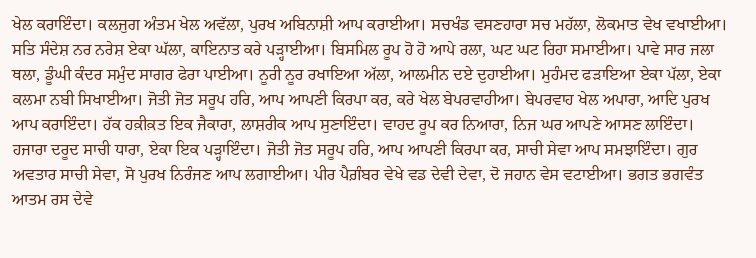ਖੇਲ ਕਰਾਇੰਦਾ। ਕਲਜੁਗ ਅੰਤਮ ਖੇਲ ਅਵੱਲਾ, ਪੁਰਖ ਅਬਿਨਾਸ਼ੀ ਆਪ ਕਰਾਈਆ। ਸਚਖੰਡ ਵਸਣਹਾਰਾ ਸਚ ਮਹੱਲਾ, ਲੋਕਮਾਤ ਵੇਖ ਵਖਾਈਆ। ਸਤਿ ਸੰਦੇਸ਼ ਨਰ ਨਰੇਸ਼ ਏਕਾ ਘੱਲਾ, ਕਾਇਨਾਤ ਕਰੇ ਪੜ੍ਹਾਈਆ। ਬਿਸਮਿਲ ਰੂਪ ਹੋ ਹੋ ਆਪੇ ਰਲਾ, ਘਟ ਘਟ ਰਿਹਾ ਸਮਾਈਆ। ਪਾਵੇ ਸਾਰ ਜਲਾ ਥਲਾ, ਡੂੰਘੀ ਕੰਦਰ ਸਮੁੰਦ ਸਾਗਰ ਫੇਰਾ ਪਾਈਆ। ਨੂਰੀ ਨੂਰ ਰਖਾਇਆ ਅੱਲਾ, ਆਲਮੀਨ ਦਏ ਦੁਹਾਈਆ। ਮੁਹੰਮਦ ਫੜਾਇਆ ਏਕਾ ਪੱਲਾ, ਏਕਾ ਕਲਮਾ ਨਬੀ ਸਿਖਾਈਆ। ਜੋਤੀ ਜੋਤ ਸਰੂਪ ਹਰਿ, ਆਪ ਆਪਣੀ ਕਿਰਪਾ ਕਰ, ਕਰੇ ਖੇਲ ਬੇਪਰਵਾਹੀਆ। ਬੇਪਰਵਾਹ ਖੇਲ ਅਪਾਰਾ, ਆਦਿ ਪੁਰਖ ਆਪ ਕਰਾਇੰਦਾ। ਹੱਕ ਹਕ਼ੀਕ਼ਤ ਇਕ ਜੈਕਾਰਾ, ਲਾਸ਼ਰੀਕ ਆਪ ਸੁਣਾਇੰਦਾ। ਵਾਹਦ ਰੂਪ ਕਰ ਨਿਆਰਾ, ਨਿਜ ਘਰ ਆਪਣੇ ਆਸਣ ਲਾਇੰਦਾ। ਹਜਾਰਾ ਦਰੂਦ ਸਾਚੀ ਧਾਰਾ, ਏਕਾ ਇਕ ਪੜ੍ਹਾਇੰਦਾ। ਜੋਤੀ ਜੋਤ ਸਰੂਪ ਹਰਿ, ਆਪ ਆਪਣੀ ਕਿਰਪਾ ਕਰ, ਸਾਚੀ ਸੇਵਾ ਆਪ ਸਮਝਾਇੰਦਾ। ਗੁਰ ਅਵਤਾਰ ਸਾਚੀ ਸੇਵਾ, ਸੋ ਪੁਰਖ ਨਿਰੰਜਣ ਆਪ ਲਗਾਈਆ। ਪੀਰ ਪੈਗ਼ੰਬਰ ਵੇਖੇ ਵਡ ਦੇਵੀ ਦੇਵਾ, ਦੋ ਜਹਾਨ ਵੇਸ ਵਟਾਈਆ। ਭਗਤ ਭਗਵੰਤ ਆਤਮ ਰਸ ਦੇਵੇ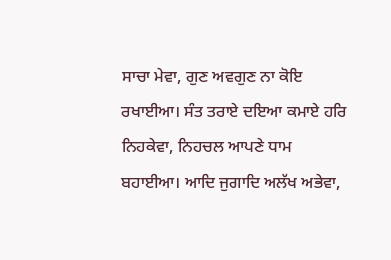ਸਾਚਾ ਮੇਵਾ, ਗੁਣ ਅਵਗੁਣ ਨਾ ਕੋਇ ਰਖਾਈਆ। ਸੰਤ ਤਰਾਏ ਦਇਆ ਕਮਾਏ ਹਰਿ ਨਿਹਕੇਵਾ, ਨਿਹਚਲ ਆਪਣੇ ਧਾਮ ਬਹਾਈਆ। ਆਦਿ ਜੁਗਾਦਿ ਅਲੱਖ ਅਭੇਵਾ,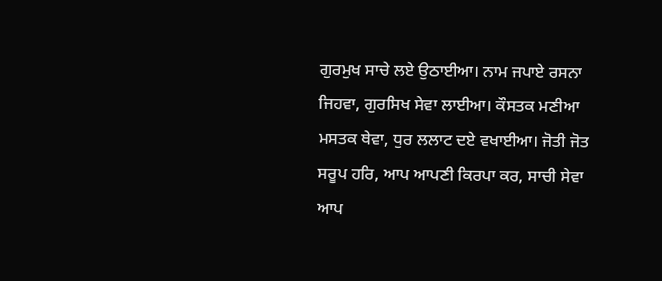ਗੁਰਮੁਖ ਸਾਚੇ ਲਏ ਉਠਾਈਆ। ਨਾਮ ਜਪਾਏ ਰਸਨਾ ਜਿਹਵਾ, ਗੁਰਸਿਖ ਸੇਵਾ ਲਾਈਆ। ਕੌਸਤਕ ਮਣੀਆ ਮਸਤਕ ਥੇਵਾ, ਧੁਰ ਲਲਾਟ ਦਏ ਵਖਾਈਆ। ਜੋਤੀ ਜੋਤ ਸਰੂਪ ਹਰਿ, ਆਪ ਆਪਣੀ ਕਿਰਪਾ ਕਰ, ਸਾਚੀ ਸੇਵਾ ਆਪ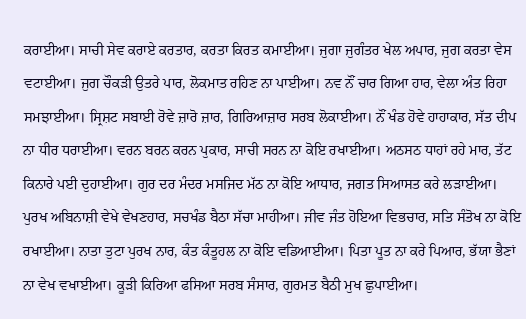ਕਰਾਈਆ। ਸਾਚੀ ਸੇਵ ਕਰਾਏ ਕਰਤਾਰ, ਕਰਤਾ ਕਿਰਤ ਕਮਾਈਆ। ਜੁਗਾ ਜੁਗੰਤਰ ਖੇਲ ਅਪਾਰ, ਜੁਗ ਕਰਤਾ ਵੇਸ ਵਟਾਈਆ। ਜੁਗ ਚੌਕੜੀ ਉਤਰੇ ਪਾਰ, ਲੋਕਮਾਤ ਰਹਿਣ ਨਾ ਪਾਈਆ। ਨਵ ਨੌਂ ਚਾਰ ਗਿਆ ਹਾਰ, ਵੇਲਾ ਅੰਤ ਰਿਹਾ ਸਮਝਾਈਆ। ਸ੍ਰਿਸ਼ਟ ਸਬਾਈ ਰੋਵੇ ਜ਼ਾਰੋ ਜ਼ਾਰ, ਗਿਰਿਆਜ਼ਾਰ ਸਰਬ ਲੋਕਾਈਆ। ਨੌਂ ਖੰਡ ਹੋਵੇ ਹਾਹਾਕਾਰ, ਸੱਤ ਦੀਪ ਨਾ ਧੀਰ ਧਰਾਈਆ। ਵਰਨ ਬਰਨ ਕਰਨ ਪੁਕਾਰ, ਸਾਚੀ ਸਰਨ ਨਾ ਕੋਇ ਰਖਾਈਆ। ਅਠਸਠ ਧਾਹਾਂ ਰਹੇ ਮਾਰ, ਤੱਟ ਕਿਨਾਰੇ ਪਈ ਦੁਹਾਈਆ। ਗੁਰ ਦਰ ਮੰਦਰ ਮਸਜਿਦ ਮੱਠ ਨਾ ਕੋਇ ਆਧਾਰ, ਜਗਤ ਸਿਆਸਤ ਕਰੇ ਲੜਾਈਆ। ਪੁਰਖ ਅਬਿਨਾਸ਼ੀ ਵੇਖੇ ਵੇਖਣਹਾਰ, ਸਚਖੰਡ ਬੈਠਾ ਸੱਚਾ ਮਾਹੀਆ। ਜੀਵ ਜੰਤ ਹੋਇਆ ਵਿਭਚਾਰ, ਸਤਿ ਸੰਤੋਖ ਨਾ ਕੋਇ ਰਖਾਈਆ। ਨਾਤਾ ਤੁਟਾ ਪੁਰਖ ਨਾਰ, ਕੰਤ ਕੰਤੂਹਲ ਨਾ ਕੋਇ ਵਡਿਆਈਆ। ਪਿਤਾ ਪੂਤ ਨਾ ਕਰੇ ਪਿਆਰ, ਭੱਯਾ ਭੈਣਾਂ ਨਾ ਵੇਖ ਵਖਾਈਆ। ਕੂੜੀ ਕਿਰਿਆ ਫਸਿਆ ਸਰਬ ਸੰਸਾਰ, ਗੁਰਮਤ ਬੈਠੀ ਮੁਖ ਛੁਪਾਈਆ।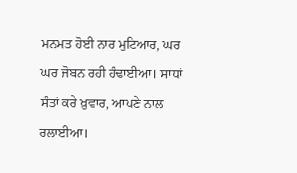ਮਨਮਤ ਹੋਈ ਨਾਰ ਮੁਟਿਆਰ, ਘਰ ਘਰ ਜੋਬਨ ਰਹੀ ਹੰਢਾਈਆ। ਸਾਧਾਂ ਸੰਤਾਂ ਕਰੇ ਖ਼ੁਵਾਰ, ਆਪਣੇ ਨਾਲ ਰਲਾਈਆ।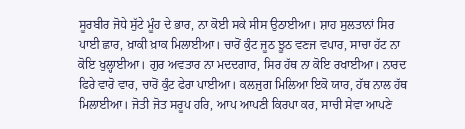ਸੂਰਬੀਰ ਜੋਧੇ ਸੁੱਟੇ ਮੂੰਹ ਦੇ ਭਾਰ, ਨਾ ਕੋਈ ਸਕੇ ਸੀਸ ਉਠਾਈਆ। ਸ਼ਾਹ ਸੁਲਤਾਨਾਂ ਸਿਰ ਪਾਈ ਛਾਰ, ਖ਼ਾਕੀ ਖ਼ਾਕ ਮਿਲਾਈਆ। ਚਾਰੋਂ ਕੁੰਟ ਜੂਠ ਝੂਠ ਵਣਜ ਵਪਾਰ, ਸਾਚਾ ਹੱਟ ਨਾ ਕੋਇ ਖੁਲ੍ਹਾਈਆ। ਗੁਰ ਅਵਤਾਰ ਨਾ ਮਦਦਗਾਰ, ਸਿਰ ਹੱਥ ਨਾ ਕੋਇ ਰਖਾਈਆ। ਨਾਰਦ ਫਿਰੇ ਵਾਰੋ ਵਾਰ, ਚਾਰੋਂ ਕੁੰਟ ਫੇਰਾ ਪਾਈਆ। ਕਲਜੁਗ ਮਿਲਿਆ ਇਕੋ ਯਾਰ, ਹੱਥ ਨਾਲ ਹੱਥ ਮਿਲਾਈਆ। ਜੋਤੀ ਜੋਤ ਸਰੂਪ ਹਰਿ, ਆਪ ਆਪਣੀ ਕਿਰਪਾ ਕਰ, ਸਾਚੀ ਸੇਵਾ ਆਪਣੇ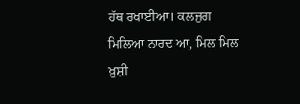ਹੱਥ ਰਖਾਈਆ। ਕਲਜੁਗ ਮਿਲਿਆ ਨਾਰਦ ਆ, ਮਿਲ ਮਿਲ ਖ਼ੁਸ਼ੀ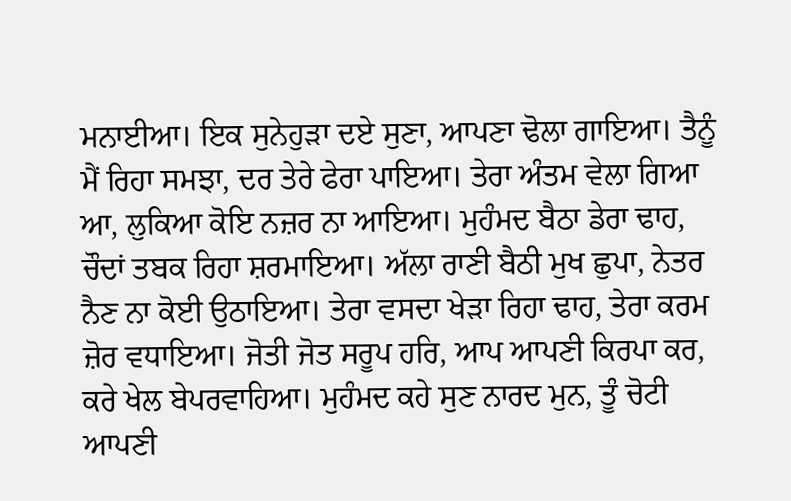ਮਨਾਈਆ। ਇਕ ਸੁਨੇਹੁੜਾ ਦਏ ਸੁਣਾ, ਆਪਣਾ ਢੋਲਾ ਗਾਇਆ। ਤੈਨੂੰ ਮੈਂ ਰਿਹਾ ਸਮਝਾ, ਦਰ ਤੇਰੇ ਫੇਰਾ ਪਾਇਆ। ਤੇਰਾ ਅੰਤਮ ਵੇਲਾ ਗਿਆ ਆ, ਲੁਕਿਆ ਕੋਇ ਨਜ਼ਰ ਨਾ ਆਇਆ। ਮੁਹੰਮਦ ਬੈਠਾ ਡੇਰਾ ਢਾਹ, ਚੌਦਾਂ ਤਬਕ ਰਿਹਾ ਸ਼ਰਮਾਇਆ। ਅੱਲਾ ਰਾਣੀ ਬੈਠੀ ਮੁਖ ਛੁਪਾ, ਨੇਤਰ ਨੈਣ ਨਾ ਕੋਈ ਉਠਾਇਆ। ਤੇਰਾ ਵਸਦਾ ਖੇੜਾ ਰਿਹਾ ਢਾਹ, ਤੇਰਾ ਕਰਮ ਜ਼ੋਰ ਵਧਾਇਆ। ਜੋਤੀ ਜੋਤ ਸਰੂਪ ਹਰਿ, ਆਪ ਆਪਣੀ ਕਿਰਪਾ ਕਰ, ਕਰੇ ਖੇਲ ਬੇਪਰਵਾਹਿਆ। ਮੁਹੰਮਦ ਕਹੇ ਸੁਣ ਨਾਰਦ ਮੁਨ, ਤੂੰ ਚੋਟੀ ਆਪਣੀ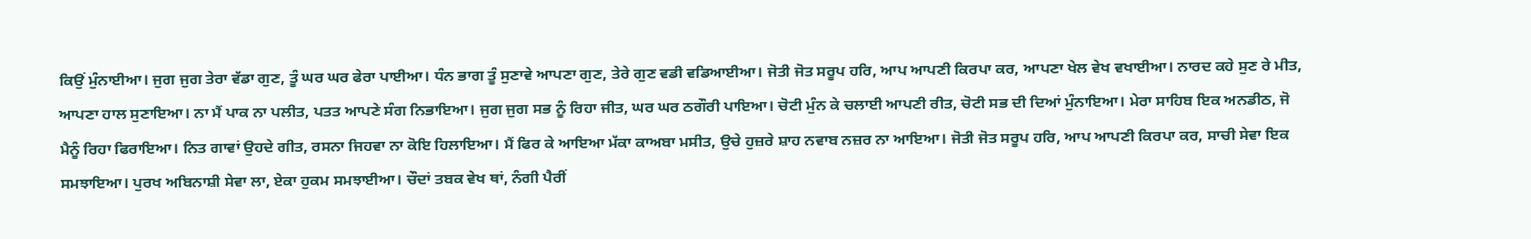ਕਿਉਂ ਮੁੰਨਾਈਆ। ਜੁਗ ਜੁਗ ਤੇਰਾ ਵੱਡਾ ਗੁਣ, ਤੂੰ ਘਰ ਘਰ ਫੇਰਾ ਪਾਈਆ। ਧੰਨ ਭਾਗ ਤੂੰ ਸੁਣਾਵੇ ਆਪਣਾ ਗੁਣ, ਤੇਰੇ ਗੁਣ ਵਡੀ ਵਡਿਆਈਆ। ਜੋਤੀ ਜੋਤ ਸਰੂਪ ਹਰਿ, ਆਪ ਆਪਣੀ ਕਿਰਪਾ ਕਰ, ਆਪਣਾ ਖੇਲ ਵੇਖ ਵਖਾਈਆ। ਨਾਰਦ ਕਹੇ ਸੁਣ ਰੇ ਮੀਤ, ਆਪਣਾ ਹਾਲ ਸੁਣਾਇਆ। ਨਾ ਮੈਂ ਪਾਕ ਨਾ ਪਲੀਤ, ਪਤਤ ਆਪਣੇ ਸੰਗ ਨਿਭਾਇਆ। ਜੁਗ ਜੁਗ ਸਭ ਨੂੰ ਰਿਹਾ ਜੀਤ, ਘਰ ਘਰ ਠਗੌਰੀ ਪਾਇਆ। ਚੋਟੀ ਮੁੰਨ ਕੇ ਚਲਾਈ ਆਪਣੀ ਰੀਤ, ਚੋਟੀ ਸਭ ਦੀ ਦਿਆਂ ਮੁੰਨਾਇਆ। ਮੇਰਾ ਸਾਹਿਬ ਇਕ ਅਨਡੀਠ, ਜੋ ਮੈਨੂੰ ਰਿਹਾ ਫਿਰਾਇਆ। ਨਿਤ ਗਾਵਾਂ ਉਹਦੇ ਗੀਤ, ਰਸਨਾ ਜਿਹਵਾ ਨਾ ਕੋਇ ਹਿਲਾਇਆ। ਮੈਂ ਫਿਰ ਕੇ ਆਇਆ ਮੱਕਾ ਕਾਅਬਾ ਮਸੀਤ, ਉਚੇ ਹੁਜ਼ਰੇ ਸ਼ਾਹ ਨਵਾਬ ਨਜ਼ਰ ਨਾ ਆਇਆ। ਜੋਤੀ ਜੋਤ ਸਰੂਪ ਹਰਿ, ਆਪ ਆਪਣੀ ਕਿਰਪਾ ਕਰ, ਸਾਚੀ ਸੇਵਾ ਇਕ ਸਮਝਾਇਆ। ਪੁਰਖ ਅਬਿਨਾਸ਼ੀ ਸੇਵਾ ਲਾ, ਏਕਾ ਹੁਕਮ ਸਮਝਾਈਆ। ਚੌਦਾਂ ਤਬਕ ਵੇਖ ਥਾਂ, ਨੰਗੀ ਪੈਰੀਂ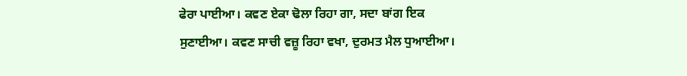ਫੇਰਾ ਪਾਈਆ। ਕਵਣ ਏਕਾ ਢੋਲਾ ਰਿਹਾ ਗਾ, ਸਦਾ ਬਾਂਗ ਇਕ ਸੁਣਾਈਆ। ਕਵਣ ਸਾਚੀ ਵਜ਼ੂ ਰਿਹਾ ਵਖਾ, ਦੁਰਮਤ ਮੈਲ ਧੁਆਈਆ।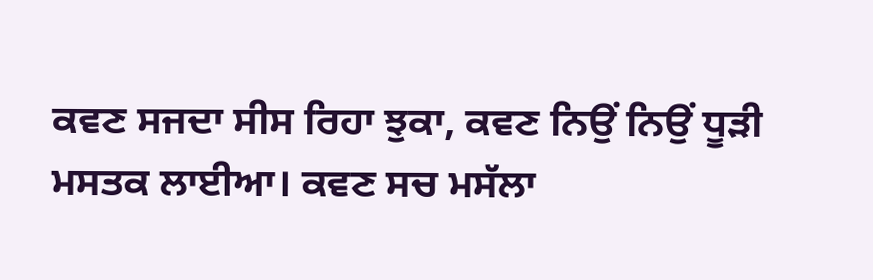ਕਵਣ ਸਜਦਾ ਸੀਸ ਰਿਹਾ ਝੁਕਾ, ਕਵਣ ਨਿਉਂ ਨਿਉਂ ਧੂੜੀ ਮਸਤਕ ਲਾਈਆ। ਕਵਣ ਸਚ ਮਸੱਲਾ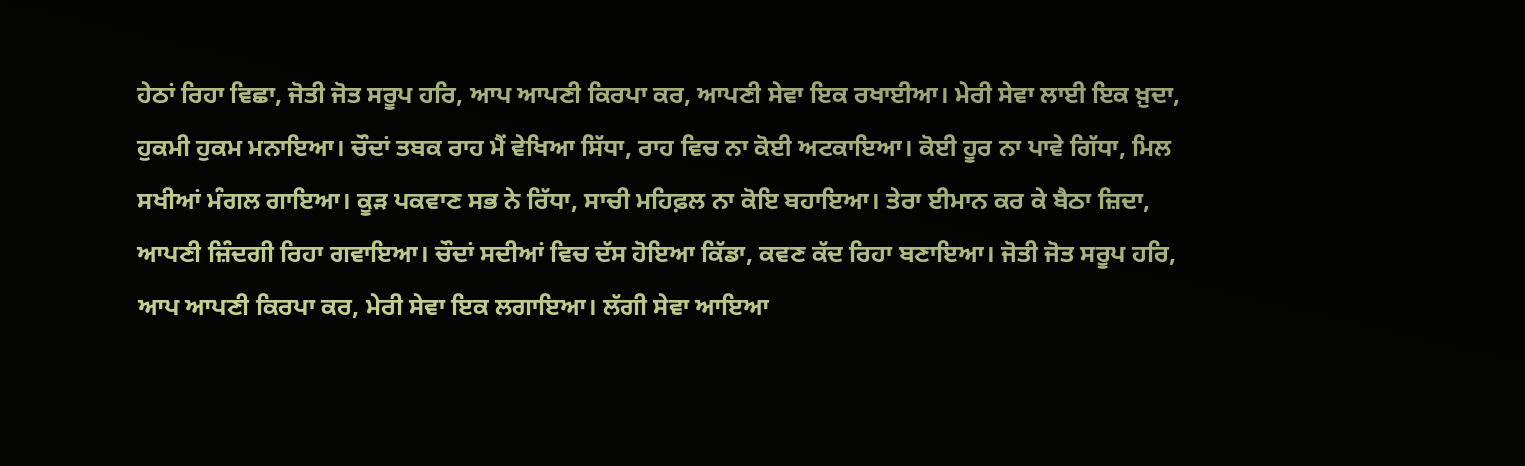ਹੇਠਾਂ ਰਿਹਾ ਵਿਛਾ, ਜੋਤੀ ਜੋਤ ਸਰੂਪ ਹਰਿ, ਆਪ ਆਪਣੀ ਕਿਰਪਾ ਕਰ, ਆਪਣੀ ਸੇਵਾ ਇਕ ਰਖਾਈਆ। ਮੇਰੀ ਸੇਵਾ ਲਾਈ ਇਕ ਖ਼ੁਦਾ, ਹੁਕਮੀ ਹੁਕਮ ਮਨਾਇਆ। ਚੌਦਾਂ ਤਬਕ ਰਾਹ ਮੈਂ ਵੇਖਿਆ ਸਿੱਧਾ, ਰਾਹ ਵਿਚ ਨਾ ਕੋਈ ਅਟਕਾਇਆ। ਕੋਈ ਹੂਰ ਨਾ ਪਾਵੇ ਗਿੱਧਾ, ਮਿਲ ਸਖੀਆਂ ਮੰਗਲ ਗਾਇਆ। ਕੂੜ ਪਕਵਾਣ ਸਭ ਨੇ ਰਿੱਧਾ, ਸਾਚੀ ਮਹਿਫ਼ਲ ਨਾ ਕੋਇ ਬਹਾਇਆ। ਤੇਰਾ ਈਮਾਨ ਕਰ ਕੇ ਬੈਠਾ ਜ਼ਿਦਾ, ਆਪਣੀ ਜ਼ਿੰਦਗੀ ਰਿਹਾ ਗਵਾਇਆ। ਚੌਦਾਂ ਸਦੀਆਂ ਵਿਚ ਦੱਸ ਹੋਇਆ ਕਿੱਡਾ, ਕਵਣ ਕੱਦ ਰਿਹਾ ਬਣਾਇਆ। ਜੋਤੀ ਜੋਤ ਸਰੂਪ ਹਰਿ, ਆਪ ਆਪਣੀ ਕਿਰਪਾ ਕਰ, ਮੇਰੀ ਸੇਵਾ ਇਕ ਲਗਾਇਆ। ਲੱਗੀ ਸੇਵਾ ਆਇਆ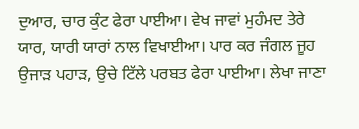ਦੁਆਰ, ਚਾਰ ਕੁੰਟ ਫੇਰਾ ਪਾਈਆ। ਵੇਖ ਜਾਵਾਂ ਮੁਹੰਮਦ ਤੇਰੇ ਯਾਰ, ਯਾਰੀ ਯਾਰਾਂ ਨਾਲ ਵਿਖਾਈਆ। ਪਾਰ ਕਰ ਜੰਗਲ ਜੂਹ ਉਜਾੜ ਪਹਾੜ, ਉਚੇ ਟਿੱਲੇ ਪਰਬਤ ਫੇਰਾ ਪਾਈਆ। ਲੇਖਾ ਜਾਣਾ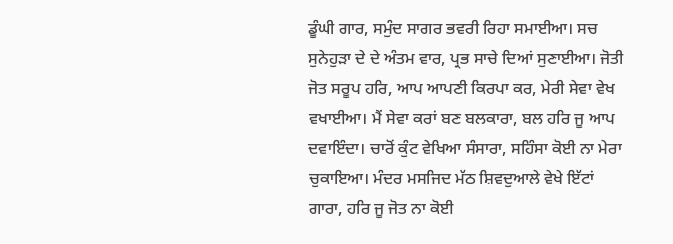ਡੂੰਘੀ ਗਾਰ, ਸਮੁੰਦ ਸਾਗਰ ਭਵਰੀ ਰਿਹਾ ਸਮਾਈਆ। ਸਚ ਸੁਨੇਹੁੜਾ ਦੇ ਦੇ ਅੰਤਮ ਵਾਰ, ਪ੍ਰਭ ਸਾਚੇ ਦਿਆਂ ਸੁਣਾਈਆ। ਜੋਤੀ ਜੋਤ ਸਰੂਪ ਹਰਿ, ਆਪ ਆਪਣੀ ਕਿਰਪਾ ਕਰ, ਮੇਰੀ ਸੇਵਾ ਵੇਖ ਵਖਾਈਆ। ਮੈਂ ਸੇਵਾ ਕਰਾਂ ਬਣ ਬਲਕਾਰਾ, ਬਲ ਹਰਿ ਜੂ ਆਪ ਦਵਾਇੰਦਾ। ਚਾਰੋਂ ਕੁੰਟ ਵੇਖਿਆ ਸੰਸਾਰਾ, ਸਹਿੰਸਾ ਕੋਈ ਨਾ ਮੇਰਾ ਚੁਕਾਇਆ। ਮੰਦਰ ਮਸਜਿਦ ਮੱਠ ਸ਼ਿਵਦੁਆਲੇ ਵੇਖੇ ਇੱਟਾਂ ਗਾਰਾ, ਹਰਿ ਜੂ ਜੋਤ ਨਾ ਕੋਈ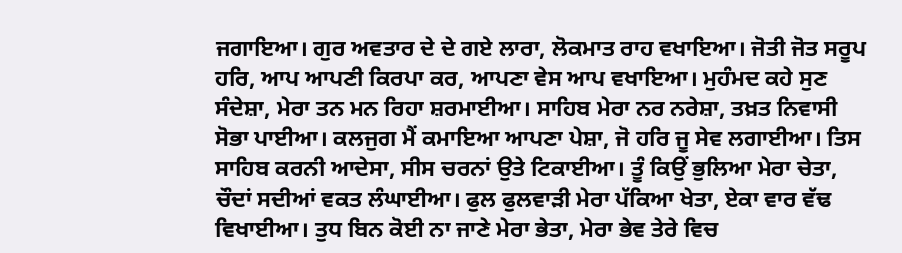ਜਗਾਇਆ। ਗੁਰ ਅਵਤਾਰ ਦੇ ਦੇ ਗਏ ਲਾਰਾ, ਲੋਕਮਾਤ ਰਾਹ ਵਖਾਇਆ। ਜੋਤੀ ਜੋਤ ਸਰੂਪ ਹਰਿ, ਆਪ ਆਪਣੀ ਕਿਰਪਾ ਕਰ, ਆਪਣਾ ਵੇਸ ਆਪ ਵਖਾਇਆ। ਮੁਹੰਮਦ ਕਹੇ ਸੁਣ ਸੰਦੇਸ਼ਾ, ਮੇਰਾ ਤਨ ਮਨ ਰਿਹਾ ਸ਼ਰਮਾਈਆ। ਸਾਹਿਬ ਮੇਰਾ ਨਰ ਨਰੇਸ਼ਾ, ਤਖ਼ਤ ਨਿਵਾਸੀ ਸੋਭਾ ਪਾਈਆ। ਕਲਜੁਗ ਮੈਂ ਕਮਾਇਆ ਆਪਣਾ ਪੇਸ਼ਾ, ਜੋ ਹਰਿ ਜੂ ਸੇਵ ਲਗਾਈਆ। ਤਿਸ ਸਾਹਿਬ ਕਰਨੀ ਆਦੇਸਾ, ਸੀਸ ਚਰਨਾਂ ਉਤੇ ਟਿਕਾਈਆ। ਤੂੰ ਕਿਉਂ ਭੁਲਿਆ ਮੇਰਾ ਚੇਤਾ, ਚੌਦਾਂ ਸਦੀਆਂ ਵਕਤ ਲੰਘਾਈਆ। ਫੁਲ ਫੁਲਵਾੜੀ ਮੇਰਾ ਪੱਕਿਆ ਖੇਤਾ, ਏਕਾ ਵਾਰ ਵੱਢ ਵਿਖਾਈਆ। ਤੁਧ ਬਿਨ ਕੋਈ ਨਾ ਜਾਣੇ ਮੇਰਾ ਭੇਤਾ, ਮੇਰਾ ਭੇਵ ਤੇਰੇ ਵਿਚ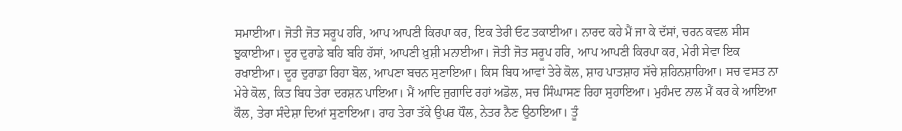ਸਮਾਈਆ। ਜੋਤੀ ਜੋਤ ਸਰੂਪ ਹਰਿ, ਆਪ ਆਪਣੀ ਕਿਰਪਾ ਕਰ, ਇਕ ਤੇਰੀ ਓਟ ਤਕਾਈਆ। ਨਾਰਦ ਕਹੇ ਮੈਂ ਜਾ ਕੇ ਦੱਸਾਂ, ਚਰਨ ਕਵਲ ਸੀਸ ਝੁਕਾਈਆ। ਦੂਰ ਦੁਰਾਡੇ ਬਹਿ ਬਹਿ ਹੱਸਾਂ, ਆਪਣੀ ਖ਼ੁਸ਼ੀ ਮਨਾਈਆ। ਜੋਤੀ ਜੋਤ ਸਰੂਪ ਹਰਿ, ਆਪ ਆਪਣੀ ਕਿਰਪਾ ਕਰ, ਮੇਰੀ ਸੇਵਾ ਇਕ ਰਖਾਈਆ। ਦੂਰ ਦੁਰਾਡਾ ਰਿਹਾ ਬੋਲ, ਆਪਣਾ ਬਚਨ ਸੁਣਾਇਆ। ਕਿਸ ਬਿਧ ਆਵਾਂ ਤੇਰੇ ਕੋਲ, ਸ਼ਾਹ ਪਾਤਸ਼ਾਹ ਸੱਚੇ ਸ਼ਹਿਨਸ਼ਾਹਿਆ। ਸਚ ਵਸਤ ਨਾ ਮੇਰੇ ਕੋਲ, ਕਿਤ ਬਿਧ ਤੇਰਾ ਦਰਸ਼ਨ ਪਾਇਆ। ਮੈਂ ਆਦਿ ਜੁਗਾਦਿ ਰਹਾਂ ਅਡੋਲ, ਸਚ ਸਿੰਘਾਸਣ ਰਿਹਾ ਸੁਹਾਇਆ। ਮੁਹੰਮਦ ਨਾਲ ਮੈਂ ਕਰ ਕੇ ਆਇਆ ਕੌਲ, ਤੇਰਾ ਸੰਦੇਸ਼ਾ ਦਿਆਂ ਸੁਣਾਇਆ। ਰਾਹ ਤੇਰਾ ਤੱਕੇ ਉਪਰ ਧੌਲ, ਨੇਤਰ ਨੈਣ ਉਠਾਇਆ। ਤੂੰ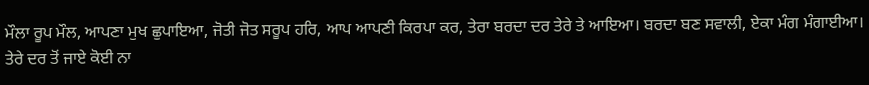ਮੌਲਾ ਰੂਪ ਮੌਲ, ਆਪਣਾ ਮੁਖ ਛੁਪਾਇਆ, ਜੋਤੀ ਜੋਤ ਸਰੂਪ ਹਰਿ, ਆਪ ਆਪਣੀ ਕਿਰਪਾ ਕਰ, ਤੇਰਾ ਬਰਦਾ ਦਰ ਤੇਰੇ ਤੇ ਆਇਆ। ਬਰਦਾ ਬਣ ਸਵਾਲੀ, ਏਕਾ ਮੰਗ ਮੰਗਾਈਆ। ਤੇਰੇ ਦਰ ਤੋਂ ਜਾਏ ਕੋਈ ਨਾ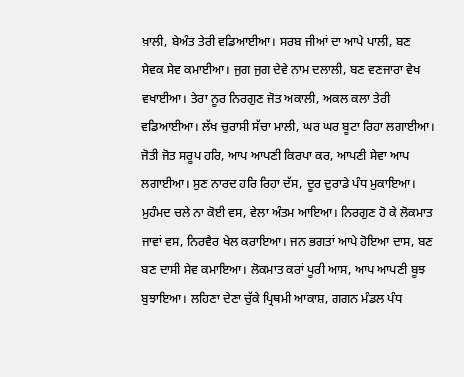ਖ਼ਾਲੀ, ਬੇਅੰਤ ਤੇਰੀ ਵਡਿਆਈਆ। ਸਰਬ ਜੀਆਂ ਦਾ ਆਪੇ ਪਾਲੀ, ਬਣ ਸੇਵਕ ਸੇਵ ਕਮਾਈਆ। ਜੁਗ ਜੁਗ ਦੇਵੇ ਨਾਮ ਦਲਾਲੀ, ਬਣ ਵਣਜਾਰਾ ਵੇਖ ਵਖਾਈਆ। ਤੇਰਾ ਨੂਰ ਨਿਰਗੁਣ ਜੋਤ ਅਕਾਲੀ, ਅਕਲ ਕਲਾ ਤੇਰੀ ਵਡਿਆਈਆ। ਲੱਖ ਚੁਰਾਸੀ ਸੱਚਾ ਮਾਲੀ, ਘਰ ਘਰ ਬੂਟਾ ਰਿਹਾ ਲਗਾਈਆ। ਜੋਤੀ ਜੋਤ ਸਰੂਪ ਹਰਿ, ਆਪ ਆਪਣੀ ਕਿਰਪਾ ਕਰ, ਆਪਣੀ ਸੇਵਾ ਆਪ ਲਗਾਈਆ। ਸੁਣ ਨਾਰਦ ਹਰਿ ਰਿਹਾ ਦੱਸ, ਦੂਰ ਦੁਰਾਡੇ ਪੰਧ ਮੁਕਾਇਆ। ਮੁਹੰਮਦ ਚਲੇ ਨਾ ਕੋਈ ਵਸ, ਵੇਲਾ ਅੰਤਮ ਆਇਆ। ਨਿਰਗੁਣ ਹੋ ਕੇ ਲੋਕਮਾਤ ਜਾਵਾਂ ਵਸ, ਨਿਰਵੈਰ ਖੇਲ ਕਰਾਇਆ। ਜਨ ਭਗਤਾਂ ਆਪੇ ਹੋਇਆ ਦਾਸ, ਬਣ ਬਣ ਦਾਸੀ ਸੇਵ ਕਮਾਇਆ। ਲੋਕਮਾਤ ਕਰਾਂ ਪੂਰੀ ਆਸ, ਆਪ ਆਪਣੀ ਬੂਝ ਬੁਝਾਇਆ। ਲਹਿਣਾ ਦੇਣਾ ਚੁੱਕੇ ਪ੍ਰਿਥਮੀ ਆਕਾਸ਼, ਗਗਨ ਮੰਡਲ ਪੰਧ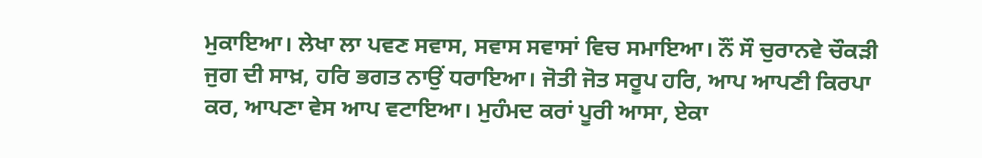ਮੁਕਾਇਆ। ਲੇਖਾ ਲਾ ਪਵਣ ਸਵਾਸ, ਸਵਾਸ ਸਵਾਸਾਂ ਵਿਚ ਸਮਾਇਆ। ਨੌਂ ਸੌ ਚੁਰਾਨਵੇ ਚੌਕੜੀ ਜੁਗ ਦੀ ਸਾਖ਼, ਹਰਿ ਭਗਤ ਨਾਉਂ ਧਰਾਇਆ। ਜੋਤੀ ਜੋਤ ਸਰੂਪ ਹਰਿ, ਆਪ ਆਪਣੀ ਕਿਰਪਾ ਕਰ, ਆਪਣਾ ਵੇਸ ਆਪ ਵਟਾਇਆ। ਮੁਹੰਮਦ ਕਰਾਂ ਪੂਰੀ ਆਸਾ, ਏਕਾ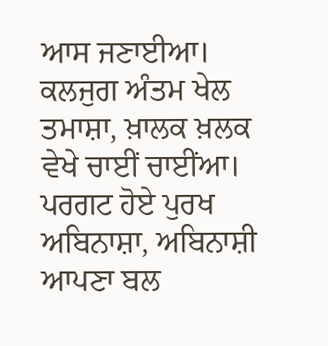ਆਸ ਜਣਾਈਆ। ਕਲਜੁਗ ਅੰਤਮ ਖੇਲ ਤਮਾਸ਼ਾ, ਖ਼ਾਲਕ ਖ਼ਲਕ ਵੇਖੇ ਚਾਈਂ ਚਾਈਂਆ। ਪਰਗਟ ਹੋਏ ਪੁਰਖ ਅਬਿਨਾਸ਼ਾ, ਅਬਿਨਾਸ਼ੀ ਆਪਣਾ ਬਲ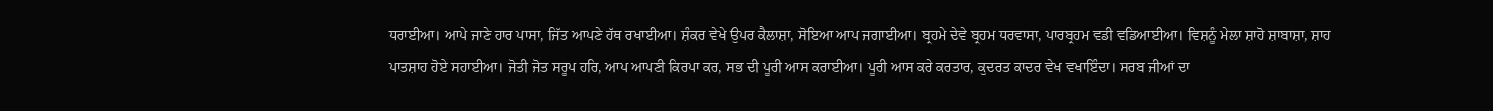ਧਰਾਈਆ। ਆਪੇ ਜਾਣੇ ਹਾਰ ਪਾਸਾ, ਜਿੱਤ ਆਪਣੇ ਹੱਥ ਰਖਾਈਆ। ਸ਼ੰਕਰ ਵੇਖੇ ਉਪਰ ਕੈਲਾਸ਼ਾ, ਸੋਇਆ ਆਪ ਜਗਾਈਆ। ਬ੍ਰਹਮੇ ਦੇਵੇ ਬ੍ਰਹਮ ਧਰਵਾਸਾ, ਪਾਰਬ੍ਰਹਮ ਵਡੀ ਵਡਿਆਈਆ। ਵਿਸ਼ਨੂੰ ਮੇਲਾ ਸ਼ਾਹੋ ਸ਼ਾਬਾਸ਼ਾ, ਸ਼ਾਹ ਪਾਤਸ਼ਾਹ ਹੋਏ ਸਹਾਈਆ। ਜੋਤੀ ਜੋਤ ਸਰੂਪ ਹਰਿ, ਆਪ ਆਪਣੀ ਕਿਰਪਾ ਕਰ, ਸਭ ਦੀ ਪੂਰੀ ਆਸ ਕਰਾਈਆ। ਪੂਰੀ ਆਸ ਕਰੇ ਕਰਤਾਰ, ਕੁਦਰਤ ਕਾਦਰ ਵੇਖ ਵਖਾਇੰਦਾ। ਸਰਬ ਜੀਆਂ ਦਾ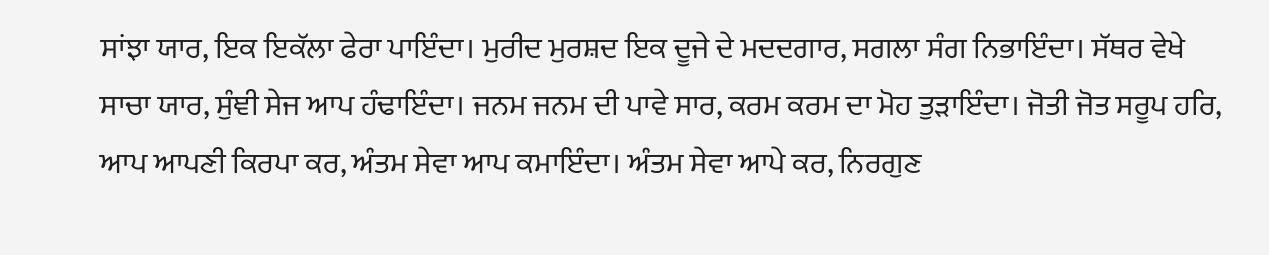ਸਾਂਝਾ ਯਾਰ, ਇਕ ਇਕੱਲਾ ਫੇਰਾ ਪਾਇੰਦਾ। ਮੁਰੀਦ ਮੁਰਸ਼ਦ ਇਕ ਦੂਜੇ ਦੇ ਮਦਦਗਾਰ, ਸਗਲਾ ਸੰਗ ਨਿਭਾਇੰਦਾ। ਸੱਥਰ ਵੇਖੇ ਸਾਚਾ ਯਾਰ, ਸੁੰਞੀ ਸੇਜ ਆਪ ਹੰਢਾਇੰਦਾ। ਜਨਮ ਜਨਮ ਦੀ ਪਾਵੇ ਸਾਰ, ਕਰਮ ਕਰਮ ਦਾ ਮੋਹ ਤੁੜਾਇੰਦਾ। ਜੋਤੀ ਜੋਤ ਸਰੂਪ ਹਰਿ, ਆਪ ਆਪਣੀ ਕਿਰਪਾ ਕਰ, ਅੰਤਮ ਸੇਵਾ ਆਪ ਕਮਾਇੰਦਾ। ਅੰਤਮ ਸੇਵਾ ਆਪੇ ਕਰ, ਨਿਰਗੁਣ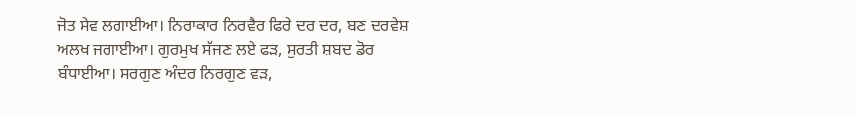ਜੋਤ ਸੇਵ ਲਗਾਈਆ। ਨਿਰਾਕਾਰ ਨਿਰਵੈਰ ਫਿਰੇ ਦਰ ਦਰ, ਬਣ ਦਰਵੇਸ਼ ਅਲਖ ਜਗਾਈਆ। ਗੁਰਮੁਖ ਸੱਜਣ ਲਏ ਫੜ, ਸੁਰਤੀ ਸ਼ਬਦ ਡੋਰ ਬੰਧਾਈਆ। ਸਰਗੁਣ ਅੰਦਰ ਨਿਰਗੁਣ ਵੜ,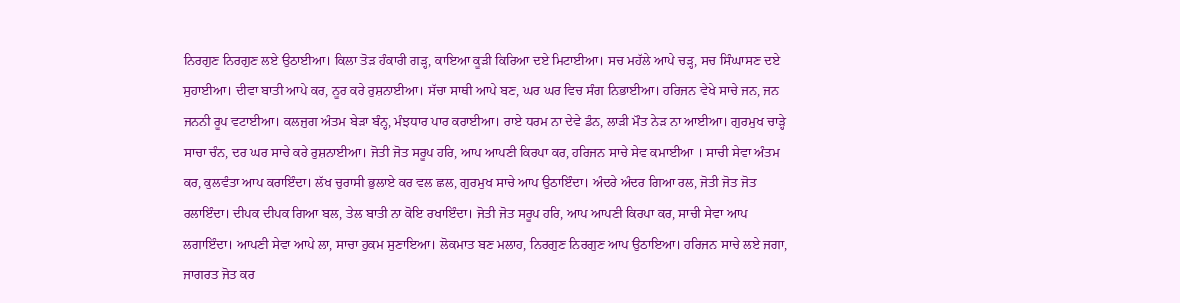ਨਿਰਗੁਣ ਨਿਰਗੁਣ ਲਏ ਉਠਾਈਆ। ਕਿਲਾ ਤੋੜ ਹੰਕਾਰੀ ਗੜ੍ਹ, ਕਾਇਆ ਕੂੜੀ ਕਿਰਿਆ ਦਏ ਮਿਟਾਈਆ। ਸਚ ਮਹੱਲੇ ਆਪੇ ਚੜ੍ਹ, ਸਚ ਸਿੰਘਾਸਣ ਦਏ ਸੁਹਾਈਆ। ਦੀਵਾ ਬਾਤੀ ਆਪੇ ਕਰ, ਨੂਰ ਕਰੇ ਰੁਸ਼ਨਾਈਆ। ਸੱਚਾ ਸਾਥੀ ਆਪੇ ਬਣ, ਘਰ ਘਰ ਵਿਚ ਸੰਗ ਨਿਭਾਈਆ। ਹਰਿਜਨ ਵੇਖੇ ਸਾਚੇ ਜਨ, ਜਨ ਜਨਨੀ ਰੂਪ ਵਟਾਈਆ। ਕਲਜੁਗ ਅੰਤਮ ਬੇੜਾ ਬੰਨ੍ਹ, ਮੰਝਧਾਰ ਪਾਰ ਕਰਾਈਆ। ਰਾਏ ਧਰਮ ਨਾ ਦੇਵੇ ਡੰਨ, ਲਾੜੀ ਮੌਤ ਨੇੜ ਨਾ ਆਈਆ। ਗੁਰਮੁਖ ਚਾੜ੍ਹੇ ਸਾਚਾ ਚੰਨ, ਦਰ ਘਰ ਸਾਚੇ ਕਰੇ ਰੁਸ਼ਨਾਈਆ। ਜੋਤੀ ਜੋਤ ਸਰੂਪ ਹਰਿ, ਆਪ ਆਪਣੀ ਕਿਰਪਾ ਕਰ, ਹਰਿਜਨ ਸਾਚੇ ਸੇਵ ਕਮਾਈਆ । ਸਾਚੀ ਸੇਵਾ ਅੰਤਮ ਕਰ, ਕੁਲਵੰਤਾ ਆਪ ਕਰਾਇੰਦਾ। ਲੱਖ ਚੁਰਾਸੀ ਭੁਲਾਏ ਕਰ ਵਲ ਛਲ, ਗੁਰਮੁਖ ਸਾਚੇ ਆਪ ਉਠਾਇੰਦਾ। ਅੰਦਰੇ ਅੰਦਰ ਗਿਆ ਰਲ, ਜੋਤੀ ਜੋਤ ਜੋਤ ਰਲਾਇੰਦਾ। ਦੀਪਕ ਦੀਪਕ ਗਿਆ ਬਲ, ਤੇਲ ਬਾਤੀ ਨਾ ਕੋਇ ਰਖਾਇੰਦਾ। ਜੋਤੀ ਜੋਤ ਸਰੂਪ ਹਰਿ, ਆਪ ਆਪਣੀ ਕਿਰਪਾ ਕਰ, ਸਾਚੀ ਸੇਵਾ ਆਪ ਲਗਾਇੰਦਾ। ਆਪਣੀ ਸੇਵਾ ਆਪੇ ਲਾ, ਸਾਚਾ ਹੁਕਮ ਸੁਣਾਇਆ। ਲੋਕਮਾਤ ਬਣ ਮਲਾਹ, ਨਿਰਗੁਣ ਨਿਰਗੁਣ ਆਪ ਉਠਾਇਆ। ਹਰਿਜਨ ਸਾਚੇ ਲਏ ਜਗਾ, ਜਾਗਰਤ ਜੋਤ ਕਰ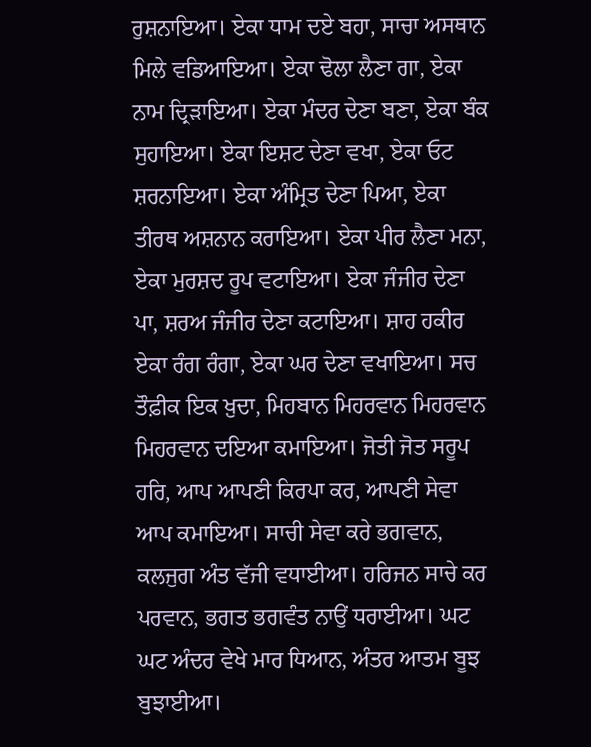ਰੁਸ਼ਨਾਇਆ। ਏਕਾ ਧਾਮ ਦਏ ਬਹਾ, ਸਾਚਾ ਅਸਥਾਨ ਮਿਲੇ ਵਡਿਆਇਆ। ਏਕਾ ਢੋਲਾ ਲੈਣਾ ਗਾ, ਏਕਾ ਨਾਮ ਦ੍ਰਿੜਾਇਆ। ਏਕਾ ਮੰਦਰ ਦੇਣਾ ਬਣਾ, ਏਕਾ ਬੰਕ ਸੁਹਾਇਆ। ਏਕਾ ਇਸ਼ਟ ਦੇਣਾ ਵਖਾ, ਏਕਾ ਓਟ ਸ਼ਰਨਾਇਆ। ਏਕਾ ਅੰਮ੍ਰਿਤ ਦੇਣਾ ਪਿਆ, ਏਕਾ ਤੀਰਥ ਅਸ਼ਨਾਨ ਕਰਾਇਆ। ਏਕਾ ਪੀਰ ਲੈਣਾ ਮਨਾ, ਏਕਾ ਮੁਰਸ਼ਦ ਰੂਪ ਵਟਾਇਆ। ਏਕਾ ਜੰਜੀਰ ਦੇਣਾ ਪਾ, ਸ਼ਰਅ ਜੰਜੀਰ ਦੇਣਾ ਕਟਾਇਆ। ਸ਼ਾਹ ਹਕੀਰ ਏਕਾ ਰੰਗ ਰੰਗਾ, ਏਕਾ ਘਰ ਦੇਣਾ ਵਖਾਇਆ। ਸਚ ਤੌਫ਼ੀਕ ਇਕ ਖ਼ੁਦਾ, ਮਿਹਬਾਨ ਮਿਹਰਵਾਨ ਮਿਹਰਵਾਨ ਮਿਹਰਵਾਨ ਦਇਆ ਕਮਾਇਆ। ਜੋਤੀ ਜੋਤ ਸਰੂਪ ਹਰਿ, ਆਪ ਆਪਣੀ ਕਿਰਪਾ ਕਰ, ਆਪਣੀ ਸੇਵਾ ਆਪ ਕਮਾਇਆ। ਸਾਚੀ ਸੇਵਾ ਕਰੇ ਭਗਵਾਨ, ਕਲਜੁਗ ਅੰਤ ਵੱਜੀ ਵਧਾਈਆ। ਹਰਿਜਨ ਸਾਚੇ ਕਰ ਪਰਵਾਨ, ਭਗਤ ਭਗਵੰਤ ਨਾਉਂ ਧਰਾਈਆ। ਘਟ ਘਟ ਅੰਦਰ ਵੇਖੇ ਮਾਰ ਧਿਆਨ, ਅੰਤਰ ਆਤਮ ਬੂਝ ਬੁਝਾਈਆ।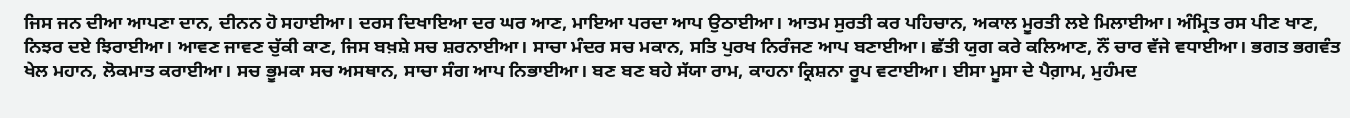ਜਿਸ ਜਨ ਦੀਆ ਆਪਣਾ ਦਾਨ, ਦੀਨਨ ਹੋ ਸਹਾਈਆ। ਦਰਸ ਦਿਖਾਇਆ ਦਰ ਘਰ ਆਣ, ਮਾਇਆ ਪਰਦਾ ਆਪ ਉਠਾਈਆ। ਆਤਮ ਸੁਰਤੀ ਕਰ ਪਹਿਚਾਨ, ਅਕਾਲ ਮੂਰਤੀ ਲਏ ਮਿਲਾਈਆ। ਅੰਮ੍ਰਿਤ ਰਸ ਪੀਣ ਖਾਣ, ਨਿਝਰ ਦਏ ਝਿਰਾਈਆ। ਆਵਣ ਜਾਵਣ ਚੁੱਕੀ ਕਾਣ, ਜਿਸ ਬਖ਼ਸ਼ੇ ਸਚ ਸ਼ਰਨਾਈਆ। ਸਾਚਾ ਮੰਦਰ ਸਚ ਮਕਾਨ, ਸਤਿ ਪੁਰਖ ਨਿਰੰਜਣ ਆਪ ਬਣਾਈਆ। ਛੱਤੀ ਯੁਗ ਕਰੇ ਕਲਿਆਣ, ਨੌਂ ਚਾਰ ਵੱਜੇ ਵਧਾਈਆ। ਭਗਤ ਭਗਵੰਤ ਖੇਲ ਮਹਾਨ, ਲੋਕਮਾਤ ਕਰਾਈਆ। ਸਚ ਭੂਮਕਾ ਸਚ ਅਸਥਾਨ, ਸਾਚਾ ਸੰਗ ਆਪ ਨਿਭਾਈਆ। ਬਣ ਬਣ ਬਹੇ ਸੱਯਾ ਰਾਮ, ਕਾਹਨਾ ਕ੍ਰਿਸ਼ਨਾ ਰੂਪ ਵਟਾਈਆ। ਈਸਾ ਮੂਸਾ ਦੇ ਪੈਗ਼ਾਮ, ਮੁਹੰਮਦ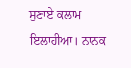ਸੁਣਾਏ ਕਲਾਮ ਇਲਾਹੀਆ। ਨਾਨਕ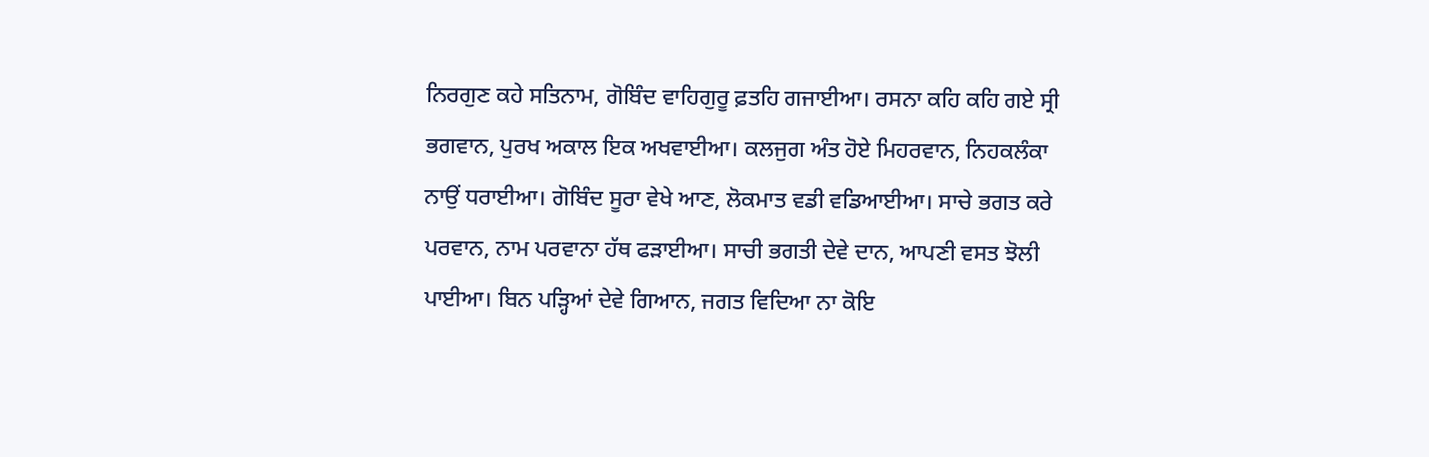ਨਿਰਗੁਣ ਕਹੇ ਸਤਿਨਾਮ, ਗੋਬਿੰਦ ਵਾਹਿਗੁਰੂ ਫ਼ਤਹਿ ਗਜਾਈਆ। ਰਸਨਾ ਕਹਿ ਕਹਿ ਗਏ ਸ੍ਰੀ ਭਗਵਾਨ, ਪੁਰਖ ਅਕਾਲ ਇਕ ਅਖਵਾਈਆ। ਕਲਜੁਗ ਅੰਤ ਹੋਏ ਮਿਹਰਵਾਨ, ਨਿਹਕਲੰਕਾ ਨਾਉਂ ਧਰਾਈਆ। ਗੋਬਿੰਦ ਸੂਰਾ ਵੇਖੇ ਆਣ, ਲੋਕਮਾਤ ਵਡੀ ਵਡਿਆਈਆ। ਸਾਚੇ ਭਗਤ ਕਰੇ ਪਰਵਾਨ, ਨਾਮ ਪਰਵਾਨਾ ਹੱਥ ਫੜਾਈਆ। ਸਾਚੀ ਭਗਤੀ ਦੇਵੇ ਦਾਨ, ਆਪਣੀ ਵਸਤ ਝੋਲੀ ਪਾਈਆ। ਬਿਨ ਪੜ੍ਹਿਆਂ ਦੇਵੇ ਗਿਆਨ, ਜਗਤ ਵਿਦਿਆ ਨਾ ਕੋਇ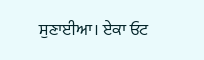ਸੁਣਾਈਆ। ਏਕਾ ਓਟ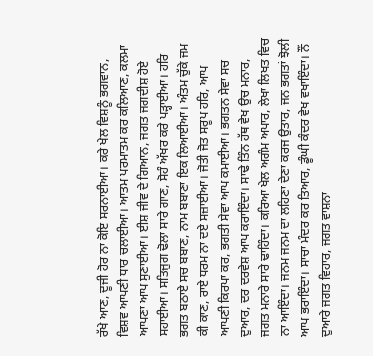ਰੱਖੇ ਆਣ, ਦੂਜੀ ਹੋਰ ਨਾ ਕੋਇ ਸਰਨਾਈਆ। ਕਰੇ ਖੇਲ ਵਿਸ਼ਨੂੰ ਭਗਵਾਨ, ਵਿਸ਼ਵ ਆਪਣੀ ਧਾਰ ਚਲਾਈਆ। ਆਤਮ ਪਰਮਾਤਮ ਕਰ ਕਲਿਆਣ, ਕਲਮਾ ਆਪਣਾ ਆਪ ਸੁਣਾਈਆ। ਈਸ਼ ਜੀਵ ਦੇ ਗਿਆਨ, ਜਗਤ ਜਗਦੀਸ਼ ਹੋਏ ਸਹਾਈਆ। ਸਤਿਜੁਗ ਢੋਲਾ ਸਾਰੇ ਗਾਣ, ਸੋਹੰ ਅੱਖਰ ਕਰੇ ਪੜ੍ਹਾਈਆ। ਹਰਿ ਭਗਤ ਬਠਾਏ ਸਚ ਬਬਾਣ, ਨਾਮ ਬਬਾਣਾ ਇਕ ਲਿਆਈਆ। ਅੰਤਮ ਚੁੱਕੇ ਜਮ ਕੀ ਕਾਣ, ਰਾਏ ਧਰਮ ਨਾ ਦਏ ਸਜ਼ਾਈਆ। ਜੋਤੀ ਜੋਤ ਸਰੂਪ ਹਰਿ, ਆਪ ਆਪਣੀ ਕਿਰਪਾ ਕਰ, ਭਗਤੀ ਸੇਵਾ ਆਪ ਕਮਾਈਆ। ਭਗਤਨ ਸੇਵਾ ਸਚ ਦੁਆਰ, ਦਰ ਦਰਵੇਸ਼ ਆਪ ਕਰਾਇੰਦਾ। ਸਾਢੇ ਤਿੰਨ ਹੱਥ ਵੇਖ ਉਚ ਮਨਾਰ, ਜਗਤ ਮਨਾਰੇ ਸਾਰੇ ਢਾਹਿੰਦਾ। ਕਰਿਆ ਖੇਲ ਅਗੰਮ ਅਪਾਰ, ਲੇਖਾ ਲਿਖਤ ਵਿਚ ਨਾ ਆਇੰਦਾ। ਜਨਮ ਜਨਮ ਦਾ ਲਹਿਣਾ ਦੇਣਾ ਕਰਜ ਉਤਾਰ, ਜਨ ਭਗਤਾਂ ਝੋਲੀ ਆਪ ਭਰਾਇੰਦਾ। ਸਾਚਾ ਮੰਦਰ ਕਰ ਤਿਆਰ, ਡੂੰਘੀ ਕੰਦਰ ਵੇਖ ਵਖਾਇੰਦਾ। ਨੌਂ ਦੁਆਰੇ ਜਗਤ ਵਿਹਾਰ, ਜਗਤ ਵਾਸ਼ਨਾ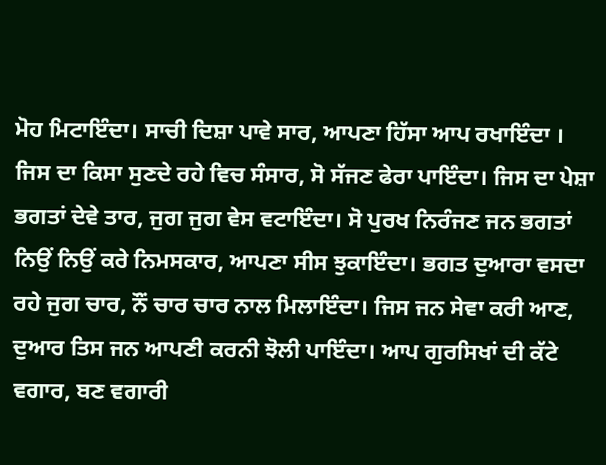ਮੋਹ ਮਿਟਾਇੰਦਾ। ਸਾਚੀ ਦਿਸ਼ਾ ਪਾਵੇ ਸਾਰ, ਆਪਣਾ ਹਿੱਸਾ ਆਪ ਰਖਾਇੰਦਾ । ਜਿਸ ਦਾ ਕਿਸਾ ਸੁਣਦੇ ਰਹੇ ਵਿਚ ਸੰਸਾਰ, ਸੋ ਸੱਜਣ ਫੇਰਾ ਪਾਇੰਦਾ। ਜਿਸ ਦਾ ਪੇਸ਼ਾ ਭਗਤਾਂ ਦੇਵੇ ਤਾਰ, ਜੁਗ ਜੁਗ ਵੇਸ ਵਟਾਇੰਦਾ। ਸੋ ਪੁਰਖ ਨਿਰੰਜਣ ਜਨ ਭਗਤਾਂ ਨਿਉਂ ਨਿਉਂ ਕਰੇ ਨਿਮਸਕਾਰ, ਆਪਣਾ ਸੀਸ ਝੁਕਾਇੰਦਾ। ਭਗਤ ਦੁਆਰਾ ਵਸਦਾ ਰਹੇ ਜੁਗ ਚਾਰ, ਨੌਂ ਚਾਰ ਚਾਰ ਨਾਲ ਮਿਲਾਇੰਦਾ। ਜਿਸ ਜਨ ਸੇਵਾ ਕਰੀ ਆਣ, ਦੁਆਰ ਤਿਸ ਜਨ ਆਪਣੀ ਕਰਨੀ ਝੋਲੀ ਪਾਇੰਦਾ। ਆਪ ਗੁਰਸਿਖਾਂ ਦੀ ਕੱਟੇ ਵਗਾਰ, ਬਣ ਵਗਾਰੀ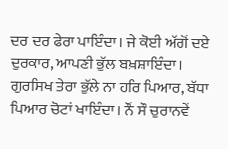ਦਰ ਦਰ ਫੇਰਾ ਪਾਇੰਦਾ। ਜੇ ਕੋਈ ਅੱਗੋਂ ਦਏ ਦੁਰਕਾਰ, ਆਪਣੀ ਭੁੱਲ ਬਖ਼ਸ਼ਾਇੰਦਾ। ਗੁਰਸਿਖ ਤੇਰਾ ਭੁੱਲੇ ਨਾ ਹਰਿ ਪਿਆਰ, ਬੱਧਾ ਪਿਆਰ ਚੋਟਾਂ ਖਾਇੰਦਾ। ਨੌਂ ਸੌ ਚੁਰਾਨਵੇਂ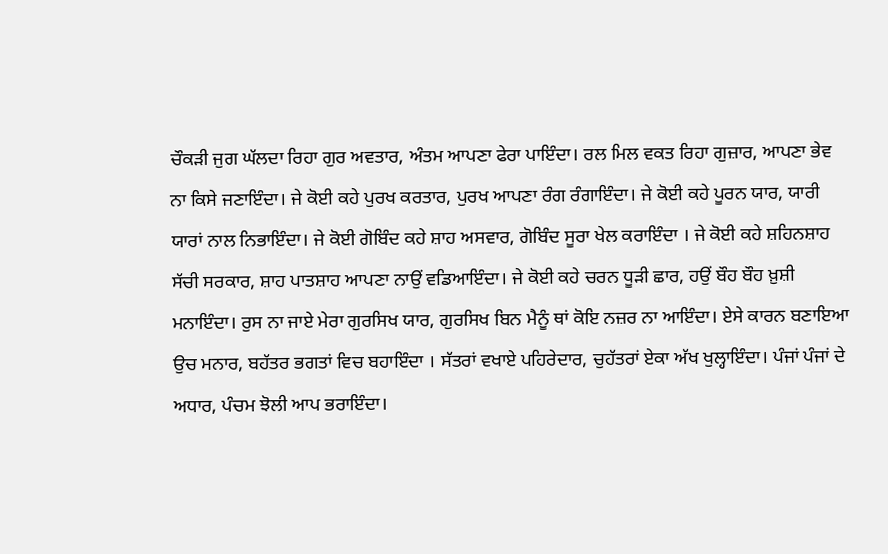ਚੌਕੜੀ ਜੁਗ ਘੱਲਦਾ ਰਿਹਾ ਗੁਰ ਅਵਤਾਰ, ਅੰਤਮ ਆਪਣਾ ਫੇਰਾ ਪਾਇੰਦਾ। ਰਲ ਮਿਲ ਵਕਤ ਰਿਹਾ ਗੁਜ਼ਾਰ, ਆਪਣਾ ਭੇਵ ਨਾ ਕਿਸੇ ਜਣਾਇੰਦਾ। ਜੇ ਕੋਈ ਕਹੇ ਪੁਰਖ ਕਰਤਾਰ, ਪੁਰਖ ਆਪਣਾ ਰੰਗ ਰੰਗਾਇੰਦਾ। ਜੇ ਕੋਈ ਕਹੇ ਪੂਰਨ ਯਾਰ, ਯਾਰੀ ਯਾਰਾਂ ਨਾਲ ਨਿਭਾਇੰਦਾ। ਜੇ ਕੋਈ ਗੋਬਿੰਦ ਕਹੇ ਸ਼ਾਹ ਅਸਵਾਰ, ਗੋਬਿੰਦ ਸੂਰਾ ਖੇਲ ਕਰਾਇੰਦਾ । ਜੇ ਕੋਈ ਕਹੇ ਸ਼ਹਿਨਸ਼ਾਹ ਸੱਚੀ ਸਰਕਾਰ, ਸ਼ਾਹ ਪਾਤਸ਼ਾਹ ਆਪਣਾ ਨਾਉਂ ਵਡਿਆਇੰਦਾ। ਜੇ ਕੋਈ ਕਹੇ ਚਰਨ ਧੂੜੀ ਛਾਰ, ਹਉਂ ਬੌਹ ਬੌਹ ਖ਼ੁਸ਼ੀ ਮਨਾਇੰਦਾ। ਰੁਸ ਨਾ ਜਾਏ ਮੇਰਾ ਗੁਰਸਿਖ ਯਾਰ, ਗੁਰਸਿਖ ਬਿਨ ਮੈਨੂੰ ਥਾਂ ਕੋਇ ਨਜ਼ਰ ਨਾ ਆਇੰਦਾ। ਏਸੇ ਕਾਰਨ ਬਣਾਇਆ ਉਚ ਮਨਾਰ, ਬਹੱਤਰ ਭਗਤਾਂ ਵਿਚ ਬਹਾਇੰਦਾ । ਸੱਤਰਾਂ ਵਖਾਏ ਪਹਿਰੇਦਾਰ, ਚੁਹੱਤਰਾਂ ਏਕਾ ਅੱਖ ਖੁਲ੍ਹਾਇੰਦਾ। ਪੰਜਾਂ ਪੰਜਾਂ ਦੇ ਅਧਾਰ, ਪੰਚਮ ਝੋਲੀ ਆਪ ਭਰਾਇੰਦਾ।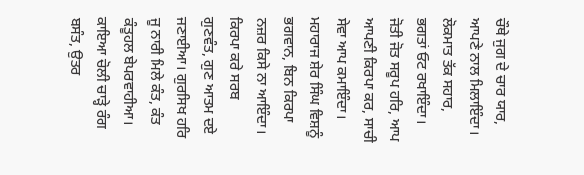ਚੌਥੇ ਜੁਗ ਦੇ ਚਾਰ ਯਾਰ, ਆਪਣੇ ਨਾਲ ਮਿਲਾਇੰਦਾ। ਲੋਕਮਾਤ ਤੱਕ ਸਹਾਰ, ਭਗਤਾਂ ਓਟ ਰਖਾਇੰਦਾ। ਜੋਤੀ ਜੋਤ ਸਰੂਪ ਹਰਿ, ਆਪ ਆਪਣੀ ਕਿਰਪਾ ਕਰ, ਸਾਚੀ ਸੇਵਾ ਆਪ ਕਮਾਇੰਦਾ। ਮਹਾਰਾਜ ਸ਼ੇਰ ਸਿੰਘ ਵਿਸ਼ਨੂੰ ਭਗਵਾਨ, ਬਿਨ ਕਿਰਪਾ ਨਜ਼ਰ ਕਿਸੇ ਨਾ ਆਇੰਦਾ। ਕਿਰਪਾ ਕਰੇ ਸਰਬ ਗੁਣਵੰਤ, ਗੁਣ ਆਤਮ ਦਏ ਜਣਾਈਆ। ਗੁਰਸਿਖ ਹਰਿ ਜੂ ਨਾਰੀ ਮਿਲੇ ਕੰਤ, ਕੰਤ ਕੰਤੂਹਲ ਬੇਪਰਵਾਹੀਆ। ਕਾਇਆ ਚੋਲੀ ਚਾੜ੍ਹੇ ਰੰਗ ਬਸੰਤ, ਉਤਰ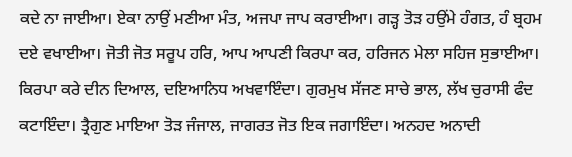ਕਦੇ ਨਾ ਜਾਈਆ। ਏਕਾ ਨਾਉਂ ਮਣੀਆ ਮੰਤ, ਅਜਪਾ ਜਾਪ ਕਰਾਈਆ। ਗੜ੍ਹ ਤੋੜ ਹਉਂਮੇ ਹੰਗਤ, ਹੰ ਬ੍ਰਹਮ ਦਏ ਵਖਾਈਆ। ਜੋਤੀ ਜੋਤ ਸਰੂਪ ਹਰਿ, ਆਪ ਆਪਣੀ ਕਿਰਪਾ ਕਰ, ਹਰਿਜਨ ਮੇਲਾ ਸਹਿਜ ਸੁਭਾਈਆ। ਕਿਰਪਾ ਕਰੇ ਦੀਨ ਦਿਆਲ, ਦਇਆਨਿਧ ਅਖਵਾਇੰਦਾ। ਗੁਰਮੁਖ ਸੱਜਣ ਸਾਚੇ ਭਾਲ, ਲੱਖ ਚੁਰਾਸੀ ਫੰਦ ਕਟਾਇੰਦਾ। ਤ੍ਰੈਗੁਣ ਮਾਇਆ ਤੋੜ ਜੰਜਾਲ, ਜਾਗਰਤ ਜੋਤ ਇਕ ਜਗਾਇੰਦਾ। ਅਨਹਦ ਅਨਾਦੀ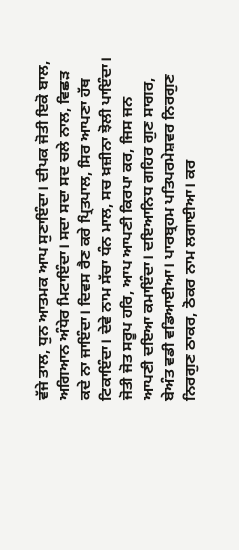ਵੱਜੇ ਤਾਲ, ਧੁਨ ਆਤਮਕ ਆਪ ਸੁਣਾਇੰਦਾ। ਦੀਪਕ ਜੋਤੀ ਇਕੋ ਬਾਲ, ਅਗਿਆਨ ਅੰਧੇਰ ਮਿਟਾਇੰਦਾ। ਸਦਾ ਸਦਾ ਸਦ ਚਲੇ ਨਾਲ, ਵਿਛੜ ਕਦੇ ਨਾ ਜਾਇੰਦਾ। ਦਿਵਸ ਰੈਣ ਕਰੇ ਪ੍ਰਿਤਪਾਲ, ਸਿਰ ਆਪਣਾ ਹੱਥ ਟਿਕਾਇੰਦਾ। ਦੇਵੇ ਨਾਮ ਸੱਚਾ ਧੰਨ ਮਾਲ, ਸਚ ਖ਼ਜ਼ੀਨਾ ਝੋਲੀ ਪਾਇੰਦਾ। ਜੋਤੀ ਜੋਤ ਸਰੂਪ ਹਰਿ, ਆਪ ਆਪਣੀ ਕਿਰਪਾ ਕਰ, ਜਿਸ ਜਨ ਆਪਣੀ ਦਇਆ ਕਮਾਇੰਦਾ। ਦਇਆਨਿਧ ਗਹਿਰ ਗੁਣ ਸਾਗਰ, ਬੇਅੰਤ ਵਡੀ ਵਡਿਆਈਆ। ਪਾਰਬ੍ਰਹਮ ਪਤਿਪਰਮੇਸ਼ਵਰ ਨਿਰਗੁਣ ਨਿਰਗੁਣ ਠਾਕਰ, ਠੋਕਰ ਨਾਮ ਲਗਾਈਆ। ਕਰ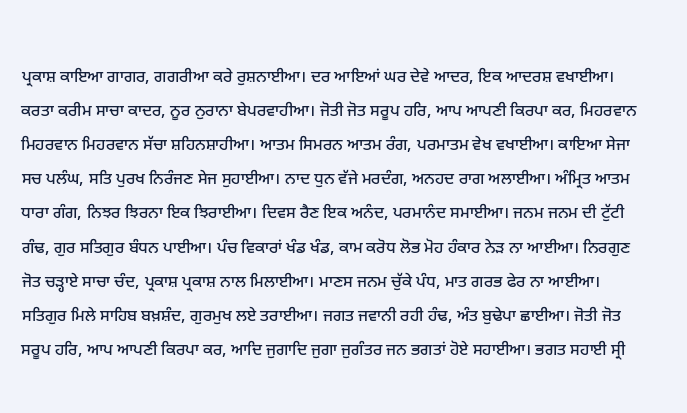ਪ੍ਰਕਾਸ਼ ਕਾਇਆ ਗਾਗਰ, ਗਗਰੀਆ ਕਰੇ ਰੁਸ਼ਨਾਈਆ। ਦਰ ਆਇਆਂ ਘਰ ਦੇਵੇ ਆਦਰ, ਇਕ ਆਦਰਸ਼ ਵਖਾਈਆ। ਕਰਤਾ ਕਰੀਮ ਸਾਚਾ ਕਾਦਰ, ਨੂਰ ਨੁਰਾਨਾ ਬੇਪਰਵਾਹੀਆ। ਜੋਤੀ ਜੋਤ ਸਰੂਪ ਹਰਿ, ਆਪ ਆਪਣੀ ਕਿਰਪਾ ਕਰ, ਮਿਹਰਵਾਨ ਮਿਹਰਵਾਨ ਮਿਹਰਵਾਨ ਸੱਚਾ ਸ਼ਹਿਨਸ਼ਾਹੀਆ। ਆਤਮ ਸਿਮਰਨ ਆਤਮ ਰੰਗ, ਪਰਮਾਤਮ ਵੇਖ ਵਖਾਈਆ। ਕਾਇਆ ਸੇਜਾ ਸਚ ਪਲੰਘ, ਸਤਿ ਪੁਰਖ ਨਿਰੰਜਣ ਸੇਜ ਸੁਹਾਈਆ। ਨਾਦ ਧੁਨ ਵੱਜੇ ਮਰਦੰਗ, ਅਨਹਦ ਰਾਗ ਅਲਾਈਆ। ਅੰਮ੍ਰਿਤ ਆਤਮ ਧਾਰਾ ਗੰਗ, ਨਿਝਰ ਝਿਰਨਾ ਇਕ ਝਿਰਾਈਆ। ਦਿਵਸ ਰੈਣ ਇਕ ਅਨੰਦ, ਪਰਮਾਨੰਦ ਸਮਾਈਆ। ਜਨਮ ਜਨਮ ਦੀ ਟੁੱਟੀ ਗੰਢ, ਗੁਰ ਸਤਿਗੁਰ ਬੰਧਨ ਪਾਈਆ। ਪੰਚ ਵਿਕਾਰਾਂ ਖੰਡ ਖੰਡ, ਕਾਮ ਕਰੋਧ ਲੋਭ ਮੋਹ ਹੰਕਾਰ ਨੇੜ ਨਾ ਆਈਆ। ਨਿਰਗੁਣ ਜੋਤ ਚੜ੍ਹਾਏ ਸਾਚਾ ਚੰਦ, ਪ੍ਰਕਾਸ਼ ਪ੍ਰਕਾਸ਼ ਨਾਲ ਮਿਲਾਈਆ। ਮਾਣਸ ਜਨਮ ਚੁੱਕੇ ਪੰਧ, ਮਾਤ ਗਰਭ ਫੇਰ ਨਾ ਆਈਆ। ਸਤਿਗੁਰ ਮਿਲੇ ਸਾਹਿਬ ਬਖ਼ਸ਼ੰਦ, ਗੁਰਮੁਖ ਲਏ ਤਰਾਈਆ। ਜਗਤ ਜਵਾਨੀ ਰਹੀ ਹੰਢ, ਅੰਤ ਬੁਢੇਪਾ ਛਾਈਆ। ਜੋਤੀ ਜੋਤ ਸਰੂਪ ਹਰਿ, ਆਪ ਆਪਣੀ ਕਿਰਪਾ ਕਰ, ਆਦਿ ਜੁਗਾਦਿ ਜੁਗਾ ਜੁਗੰਤਰ ਜਨ ਭਗਤਾਂ ਹੋਏ ਸਹਾਈਆ। ਭਗਤ ਸਹਾਈ ਸ੍ਰੀ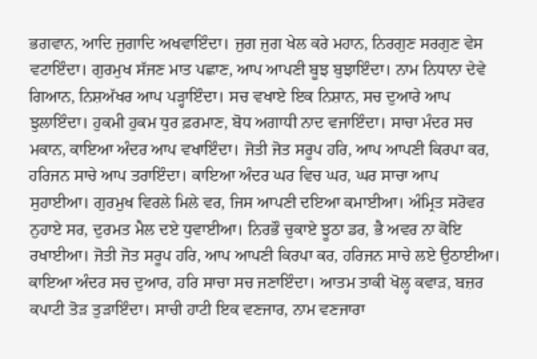ਭਗਵਾਨ, ਆਦਿ ਜੁਗਾਦਿ ਅਖਵਾਇੰਦਾ। ਜੁਗ ਜੁਗ ਖੇਲ ਕਰੇ ਮਹਾਨ, ਨਿਰਗੁਣ ਸਰਗੁਣ ਵੇਸ ਵਟਾਇੰਦਾ। ਗੁਰਮੁਖ ਸੱਜਣ ਮਾਤ ਪਛਾਣ, ਆਪ ਆਪਣੀ ਬੂਝ ਬੁਝਾਇੰਦਾ। ਨਾਮ ਨਿਧਾਨਾ ਦੇਵੇ ਗਿਆਨ, ਨਿਸ਼ਅੱਖਰ ਆਪ ਪੜ੍ਹਾਇੰਦਾ। ਸਚ ਵਖਾਏ ਇਕ ਨਿਸ਼ਾਨ, ਸਚ ਦੁਆਰੇ ਆਪ ਝੁਲਾਇੰਦਾ। ਹੁਕਮੀ ਹੁਕਮ ਧੁਰ ਫ਼ਰਮਾਣ, ਬੋਧ ਅਗਾਧੀ ਨਾਦ ਵਜਾਇੰਦਾ। ਸਾਚਾ ਮੰਦਰ ਸਚ ਮਕਾਨ, ਕਾਇਆ ਅੰਦਰ ਆਪ ਵਖਾਇੰਦਾ। ਜੋਤੀ ਜੋਤ ਸਰੂਪ ਹਰਿ, ਆਪ ਆਪਣੀ ਕਿਰਪਾ ਕਰ, ਹਰਿਜਨ ਸਾਚੇ ਆਪ ਤਰਾਇੰਦਾ। ਕਾਇਆ ਅੰਦਰ ਘਰ ਵਿਚ ਘਰ, ਘਰ ਸਾਚਾ ਆਪ ਸੁਹਾਈਆ। ਗੁਰਮੁਖ ਵਿਰਲੇ ਮਿਲੇ ਵਰ, ਜਿਸ ਆਪਣੀ ਦਇਆ ਕਮਾਈਆ। ਅੰਮ੍ਰਿਤ ਸਰੋਵਰ ਨੁਹਾਏ ਸਰ, ਦੁਰਮਤ ਮੈਲ ਦਏ ਧੁਵਾਈਆ। ਨਿਰਭੌ ਚੁਕਾਏ ਝੂਠਾ ਡਰ, ਭੈ ਅਵਰ ਨਾ ਕੋਇ ਰਖਾਈਆ। ਜੋਤੀ ਜੋਤ ਸਰੂਪ ਹਰਿ, ਆਪ ਆਪਣੀ ਕਿਰਪਾ ਕਰ, ਹਰਿਜਨ ਸਾਚੇ ਲਏ ਉਠਾਈਆ। ਕਾਇਆ ਅੰਦਰ ਸਚ ਦੁਆਰ, ਹਰਿ ਸਾਚਾ ਸਚ ਜਣਾਇੰਦਾ। ਆਤਮ ਤਾਕੀ ਖੋਲ੍ਹ ਕਵਾੜ, ਬਜ਼ਰ ਕਪਾਟੀ ਤੋੜ ਤੁੜਾਇੰਦਾ। ਸਾਚੀ ਹਾਟੀ ਇਕ ਵਣਜਾਰ, ਨਾਮ ਵਣਜਾਰਾ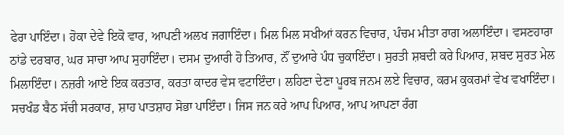ਫੇਰਾ ਪਾਇੰਦਾ। ਹੋਕਾ ਦੇਵੇ ਇਕੋ ਵਾਰ, ਆਪਣੀ ਅਲਖ ਜਗਾਇੰਦਾ। ਮਿਲ ਮਿਲ ਸਖੀਆਂ ਕਰਨ ਵਿਚਾਰ, ਪੰਚਮ ਮੀਤਾ ਰਾਗ ਅਲਾਇੰਦਾ। ਵਸਣਹਾਰਾ ਠਾਂਡੇ ਦਰਬਾਰ, ਘਰ ਸਾਚਾ ਆਪ ਸੁਹਾਇੰਦਾ। ਦਸਮ ਦੁਆਰੀ ਹੋ ਤਿਆਰ, ਨੌਂ ਦੁਆਰੇ ਪੰਧ ਚੁਕਾਇੰਦਾ। ਸੁਰਤੀ ਸ਼ਬਦੀ ਕਰੇ ਪਿਆਰ, ਸ਼ਬਦ ਸੁਰਤ ਮੇਲ ਮਿਲਾਇੰਦਾ। ਨਜ਼ਰੀ ਆਏ ਇਕ ਕਰਤਾਰ, ਕਰਤਾ ਕਾਦਰ ਵੇਸ ਵਟਾਇੰਦਾ। ਲਹਿਣਾ ਦੇਣਾ ਪੂਰਬ ਜਨਮ ਲਏ ਵਿਚਾਰ, ਕਰਮ ਕੁਕਰਮਾਂ ਵੇਖ ਵਖਾਇੰਦਾ। ਸਚਖੰਡ ਬੈਠ ਸੱਚੀ ਸਰਕਾਰ, ਸ਼ਾਹ ਪਾਤਸ਼ਾਹ ਸੋਭਾ ਪਾਇੰਦਾ। ਜਿਸ ਜਨ ਕਰੇ ਆਪ ਪਿਆਰ, ਆਪ ਆਪਣਾ ਰੰਗ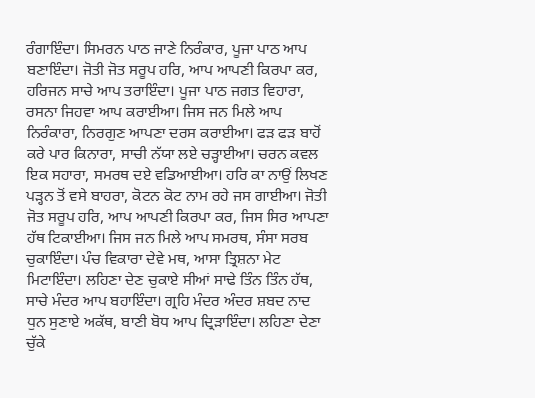ਰੰਗਾਇੰਦਾ। ਸਿਮਰਨ ਪਾਠ ਜਾਣੇ ਨਿਰੰਕਾਰ, ਪੂਜਾ ਪਾਠ ਆਪ ਬਣਾਇੰਦਾ। ਜੋਤੀ ਜੋਤ ਸਰੂਪ ਹਰਿ, ਆਪ ਆਪਣੀ ਕਿਰਪਾ ਕਰ, ਹਰਿਜਨ ਸਾਚੇ ਆਪ ਤਰਾਇੰਦਾ। ਪੂਜਾ ਪਾਠ ਜਗਤ ਵਿਹਾਰਾ, ਰਸਨਾ ਜਿਹਵਾ ਆਪ ਕਰਾਈਆ। ਜਿਸ ਜਨ ਮਿਲੇ ਆਪ ਨਿਰੰਕਾਰਾ, ਨਿਰਗੁਣ ਆਪਣਾ ਦਰਸ ਕਰਾਈਆ। ਫੜ ਫੜ ਬਾਹੋਂ ਕਰੇ ਪਾਰ ਕਿਨਾਰਾ, ਸਾਚੀ ਨੱਯਾ ਲਏ ਚੜ੍ਹਾਈਆ। ਚਰਨ ਕਵਲ ਇਕ ਸਹਾਰਾ, ਸਮਰਥ ਦਏ ਵਡਿਆਈਆ। ਹਰਿ ਕਾ ਨਾਉਂ ਲਿਖਣ ਪੜ੍ਹਨ ਤੋਂ ਵਸੇ ਬਾਹਰਾ, ਕੋਟਨ ਕੋਟ ਨਾਮ ਰਹੇ ਜਸ ਗਾਈਆ। ਜੋਤੀ ਜੋਤ ਸਰੂਪ ਹਰਿ, ਆਪ ਆਪਣੀ ਕਿਰਪਾ ਕਰ, ਜਿਸ ਸਿਰ ਆਪਣਾ ਹੱਥ ਟਿਕਾਈਆ। ਜਿਸ ਜਨ ਮਿਲੇ ਆਪ ਸਮਰਥ, ਸੰਸਾ ਸਰਬ ਚੁਕਾਇੰਦਾ। ਪੰਚ ਵਿਕਾਰਾ ਦੇਵੇ ਮਥ, ਆਸਾ ਤ੍ਰਿਸ਼ਨਾ ਮੇਟ ਮਿਟਾਇੰਦਾ। ਲਹਿਣਾ ਦੇਣ ਚੁਕਾਏ ਸੀਆਂ ਸਾਢੇ ਤਿੰਨ ਤਿੰਨ ਹੱਥ, ਸਾਚੇ ਮੰਦਰ ਆਪ ਬਹਾਇੰਦਾ। ਗ੍ਰਹਿ ਮੰਦਰ ਅੰਦਰ ਸ਼ਬਦ ਨਾਦ ਧੁਨ ਸੁਣਾਏ ਅਕੱਥ, ਬਾਣੀ ਬੋਧ ਆਪ ਦ੍ਰਿੜਾਇੰਦਾ। ਲਹਿਣਾ ਦੇਣਾ ਚੁੱਕੇ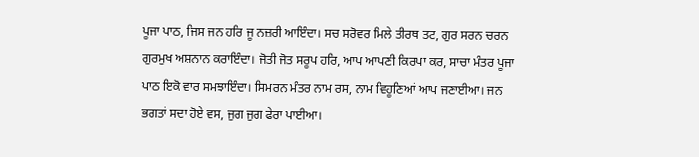ਪੂਜਾ ਪਾਠ, ਜਿਸ ਜਨ ਹਰਿ ਜੂ ਨਜ਼ਰੀ ਆਇੰਦਾ। ਸਚ ਸਰੋਵਰ ਮਿਲੇ ਤੀਰਥ ਤਟ, ਗੁਰ ਸਰਨ ਚਰਨ ਗੁਰਮੁਖ ਅਸ਼ਨਾਨ ਕਰਾਇੰਦਾ। ਜੋਤੀ ਜੋਤ ਸਰੂਪ ਹਰਿ, ਆਪ ਆਪਣੀ ਕਿਰਪਾ ਕਰ, ਸਾਚਾ ਮੰਤਰ ਪੂਜਾ ਪਾਠ ਇਕੋ ਵਾਰ ਸਮਝਾਇੰਦਾ। ਸਿਮਰਨ ਮੰਤਰ ਨਾਮ ਰਸ, ਨਾਮ ਵਿਹੂਣਿਆਂ ਆਪ ਜਣਾਈਆ। ਜਨ ਭਗਤਾਂ ਸਦਾ ਹੋਏ ਵਸ, ਜੁਗ ਜੁਗ ਫੇਰਾ ਪਾਈਆ।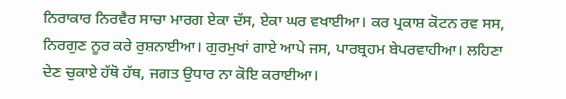ਨਿਰਾਕਾਰ ਨਿਰਵੈਰ ਸਾਚਾ ਮਾਰਗ ਏਕਾ ਦੱਸ, ਏਕਾ ਘਰ ਵਖਾਈਆ। ਕਰ ਪ੍ਰਕਾਸ਼ ਕੋਟਨ ਰਵ ਸਸ, ਨਿਰਗੁਣ ਨੂਰ ਕਰੇ ਰੁਸ਼ਨਾਈਆ। ਗੁਰਮੁਖਾਂ ਗਾਏ ਆਪੇ ਜਸ, ਪਾਰਬ੍ਰਹਮ ਬੇਪਰਵਾਹੀਆ। ਲਹਿਣਾ ਦੇਣ ਚੁਕਾਏ ਹੱਥੋ ਹੱਥ, ਜਗਤ ਉਧਾਰ ਨਾ ਕੋਇ ਕਰਾਈਆ।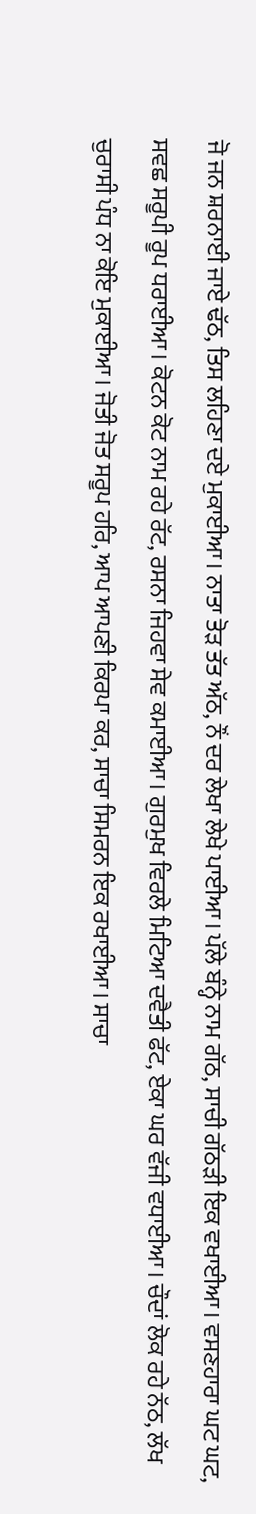ਜੋ ਜਨ ਸ਼ਰਨਾਈ ਜਾਏ ਢੱਠ, ਤਿਸ ਲਹਿਣਾ ਦਏ ਮੁਕਾਈਆ। ਨਾਤਾ ਤੋੜ ਤੱਤ ਅੱਠ, ਨੌਂ ਦਰ ਲੇਖਾ ਲੇਖੇ ਪਾਈਆ। ਪੱਲੇ ਬੰਨ੍ਹੇ ਨਾਮ ਗੱਠ, ਸਾਚੀ ਗੱਠੜੀ ਇਕ ਵਖਾਈਆ। ਵਸਣਹਾਰਾ ਘਟ ਘਟ, ਸਵਛ ਸਰੂਪੀ ਰੂਪ ਧਰਾਈਆ। ਕੋਟਨ ਕੋਟ ਨਾਮ ਰਹੇ ਰੱਟ, ਰਸਨਾ ਜਿਹਵਾ ਸੇਵ ਕਮਾਈਆ। ਗੁਰਮੁਖ ਵਿਰਲੇ ਮਿਟਿਆ ਦਵੈਤੀ ਫੱਟ, ਏਕਾ ਘਰ ਵੱਜੀ ਵਧਾਈਆ। ਚੌਦਾਂ ਲੋਕ ਰਹੇ ਨੱਠ, ਲੱਖ ਚੁਰਾਸੀ ਪੰਧ ਨਾ ਕੋਇ ਮੁਕਾਈਆ। ਜੋਤੀ ਜੋਤ ਸਰੂਪ ਹਰਿ, ਆਪ ਆਪਣੀ ਕਿਰਪਾ ਕਰ, ਸਾਚਾ ਸਿਮਰਨ ਇਕ ਰਖਾਈਆ। ਸਾਚਾ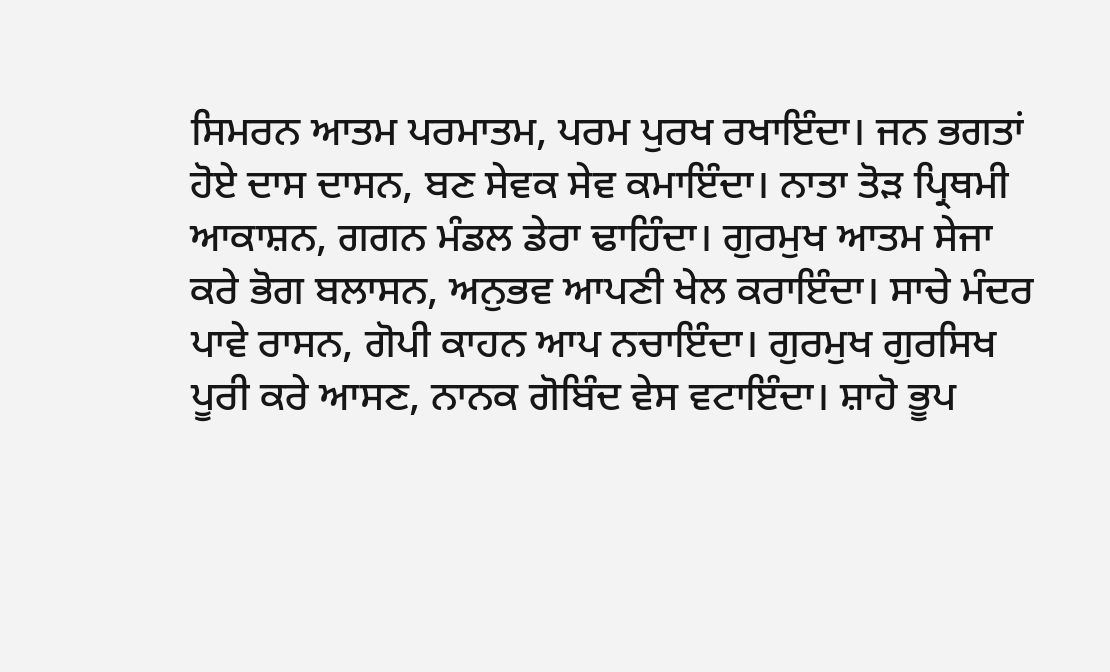ਸਿਮਰਨ ਆਤਮ ਪਰਮਾਤਮ, ਪਰਮ ਪੁਰਖ ਰਖਾਇੰਦਾ। ਜਨ ਭਗਤਾਂ ਹੋਏ ਦਾਸ ਦਾਸਨ, ਬਣ ਸੇਵਕ ਸੇਵ ਕਮਾਇੰਦਾ। ਨਾਤਾ ਤੋੜ ਪ੍ਰਿਥਮੀ ਆਕਾਸ਼ਨ, ਗਗਨ ਮੰਡਲ ਡੇਰਾ ਢਾਹਿੰਦਾ। ਗੁਰਮੁਖ ਆਤਮ ਸੇਜਾ ਕਰੇ ਭੋਗ ਬਲਾਸਨ, ਅਨੁਭਵ ਆਪਣੀ ਖੇਲ ਕਰਾਇੰਦਾ। ਸਾਚੇ ਮੰਦਰ ਪਾਵੇ ਰਾਸਨ, ਗੋਪੀ ਕਾਹਨ ਆਪ ਨਚਾਇੰਦਾ। ਗੁਰਮੁਖ ਗੁਰਸਿਖ ਪੂਰੀ ਕਰੇ ਆਸਣ, ਨਾਨਕ ਗੋਬਿੰਦ ਵੇਸ ਵਟਾਇੰਦਾ। ਸ਼ਾਹੋ ਭੂਪ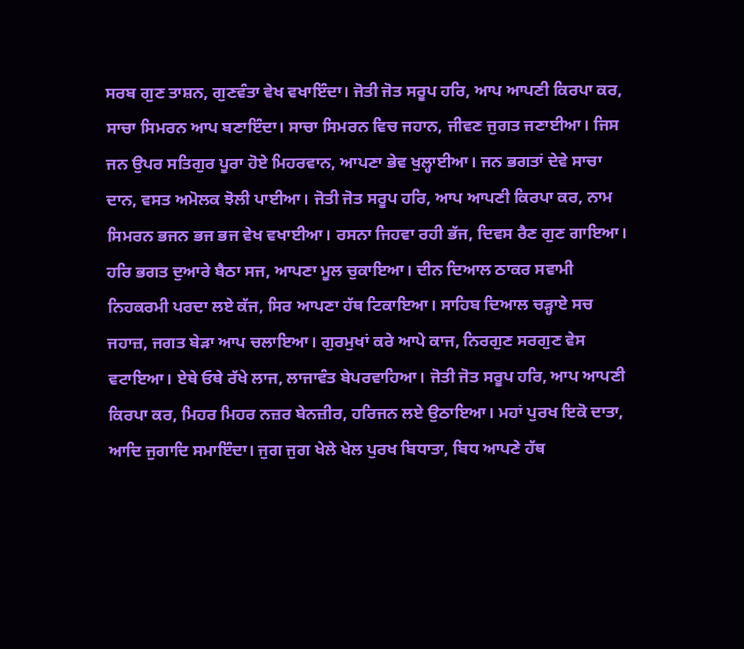ਸਰਬ ਗੁਣ ਤਾਸ਼ਨ, ਗੁਣਵੰਤਾ ਵੇਖ ਵਖਾਇੰਦਾ। ਜੋਤੀ ਜੋਤ ਸਰੂਪ ਹਰਿ, ਆਪ ਆਪਣੀ ਕਿਰਪਾ ਕਰ, ਸਾਚਾ ਸਿਮਰਨ ਆਪ ਬਣਾਇੰਦਾ। ਸਾਚਾ ਸਿਮਰਨ ਵਿਚ ਜਹਾਨ, ਜੀਵਣ ਜੁਗਤ ਜਣਾਈਆ। ਜਿਸ ਜਨ ਉਪਰ ਸਤਿਗੁਰ ਪੂਰਾ ਹੋਏ ਮਿਹਰਵਾਨ, ਆਪਣਾ ਭੇਵ ਖੁਲ੍ਹਾਈਆ। ਜਨ ਭਗਤਾਂ ਦੇਵੇ ਸਾਚਾ ਦਾਨ, ਵਸਤ ਅਮੋਲਕ ਝੋਲੀ ਪਾਈਆ। ਜੋਤੀ ਜੋਤ ਸਰੂਪ ਹਰਿ, ਆਪ ਆਪਣੀ ਕਿਰਪਾ ਕਰ, ਨਾਮ ਸਿਮਰਨ ਭਜਨ ਭਜ ਭਜ ਵੇਖ ਵਖਾਈਆ। ਰਸਨਾ ਜਿਹਵਾ ਰਹੀ ਭੱਜ, ਦਿਵਸ ਰੈਣ ਗੁਣ ਗਾਇਆ। ਹਰਿ ਭਗਤ ਦੁਆਰੇ ਬੈਠਾ ਸਜ, ਆਪਣਾ ਮੂਲ ਚੁਕਾਇਆ। ਦੀਨ ਦਿਆਲ ਠਾਕਰ ਸਵਾਮੀ ਨਿਹਕਰਮੀ ਪਰਦਾ ਲਏ ਕੱਜ, ਸਿਰ ਆਪਣਾ ਹੱਥ ਟਿਕਾਇਆ। ਸਾਹਿਬ ਦਿਆਲ ਚੜ੍ਹਾਏ ਸਚ ਜਹਾਜ਼, ਜਗਤ ਬੇੜਾ ਆਪ ਚਲਾਇਆ। ਗੁਰਮੁਖਾਂ ਕਰੇ ਆਪੇ ਕਾਜ, ਨਿਰਗੁਣ ਸਰਗੁਣ ਵੇਸ ਵਟਾਇਆ। ਏਥੇ ਓਥੇ ਰੱਖੇ ਲਾਜ, ਲਾਜਾਵੰਤ ਬੇਪਰਵਾਹਿਆ। ਜੋਤੀ ਜੋਤ ਸਰੂਪ ਹਰਿ, ਆਪ ਆਪਣੀ ਕਿਰਪਾ ਕਰ, ਮਿਹਰ ਮਿਹਰ ਨਜ਼ਰ ਬੇਨਜ਼ੀਰ, ਹਰਿਜਨ ਲਏ ਉਠਾਇਆ। ਮਹਾਂ ਪੁਰਖ ਇਕੋ ਦਾਤਾ, ਆਦਿ ਜੁਗਾਦਿ ਸਮਾਇੰਦਾ। ਜੁਗ ਜੁਗ ਖੇਲੇ ਖੇਲ ਪੁਰਖ ਬਿਧਾਤਾ, ਬਿਧ ਆਪਣੇ ਹੱਥ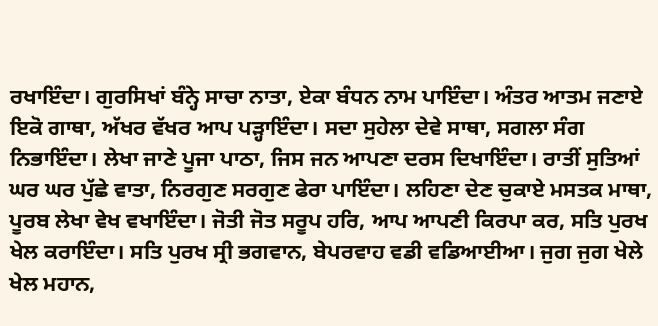ਰਖਾਇੰਦਾ। ਗੁਰਸਿਖਾਂ ਬੰਨ੍ਹੇ ਸਾਚਾ ਨਾਤਾ, ਏਕਾ ਬੰਧਨ ਨਾਮ ਪਾਇੰਦਾ। ਅੰਤਰ ਆਤਮ ਜਣਾਏ ਇਕੋ ਗਾਥਾ, ਅੱਖਰ ਵੱਖਰ ਆਪ ਪੜ੍ਹਾਇੰਦਾ। ਸਦਾ ਸੁਹੇਲਾ ਦੇਵੇ ਸਾਥਾ, ਸਗਲਾ ਸੰਗ ਨਿਭਾਇੰਦਾ। ਲੇਖਾ ਜਾਣੇ ਪੂਜਾ ਪਾਠਾ, ਜਿਸ ਜਨ ਆਪਣਾ ਦਰਸ ਦਿਖਾਇੰਦਾ। ਰਾਤੀਂ ਸੁਤਿਆਂ ਘਰ ਘਰ ਪੁੱਛੇ ਵਾਤਾ, ਨਿਰਗੁਣ ਸਰਗੁਣ ਫੇਰਾ ਪਾਇੰਦਾ। ਲਹਿਣਾ ਦੇਣ ਚੁਕਾਏ ਮਸਤਕ ਮਾਥਾ, ਪੂਰਬ ਲੇਖਾ ਵੇਖ ਵਖਾਇੰਦਾ। ਜੋਤੀ ਜੋਤ ਸਰੂਪ ਹਰਿ, ਆਪ ਆਪਣੀ ਕਿਰਪਾ ਕਰ, ਸਤਿ ਪੁਰਖ ਖੇਲ ਕਰਾਇੰਦਾ। ਸਤਿ ਪੁਰਖ ਸ੍ਰੀ ਭਗਵਾਨ, ਬੇਪਰਵਾਹ ਵਡੀ ਵਡਿਆਈਆ। ਜੁਗ ਜੁਗ ਖੇਲੇ ਖੇਲ ਮਹਾਨ,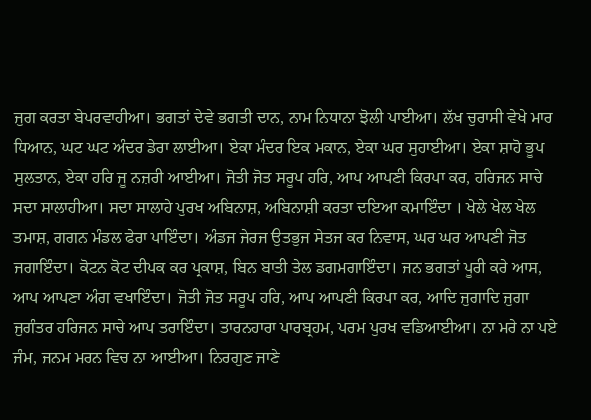ਜੁਗ ਕਰਤਾ ਬੇਪਰਵਾਹੀਆ। ਭਗਤਾਂ ਦੇਵੇ ਭਗਤੀ ਦਾਨ, ਨਾਮ ਨਿਧਾਨਾ ਝੋਲੀ ਪਾਈਆ। ਲੱਖ ਚੁਰਾਸੀ ਵੇਖੇ ਮਾਰ ਧਿਆਨ, ਘਟ ਘਟ ਅੰਦਰ ਡੇਰਾ ਲਾਈਆ। ਏਕਾ ਮੰਦਰ ਇਕ ਮਕਾਨ, ਏਕਾ ਘਰ ਸੁਹਾਈਆ। ਏਕਾ ਸ਼ਾਹੋ ਭੂਪ ਸੁਲਤਾਨ, ਏਕਾ ਹਰਿ ਜੂ ਨਜ਼ਰੀ ਆਈਆ। ਜੋਤੀ ਜੋਤ ਸਰੂਪ ਹਰਿ, ਆਪ ਆਪਣੀ ਕਿਰਪਾ ਕਰ, ਹਰਿਜਨ ਸਾਚੇ ਸਦਾ ਸਾਲਾਹੀਆ। ਸਦਾ ਸਾਲਾਹੇ ਪੁਰਖ ਅਬਿਨਾਸ਼, ਅਬਿਨਾਸ਼ੀ ਕਰਤਾ ਦਇਆ ਕਮਾਇੰਦਾ । ਖੇਲੇ ਖੇਲ ਖੇਲ ਤਮਾਸ਼, ਗਗਨ ਮੰਡਲ ਫੇਰਾ ਪਾਇੰਦਾ। ਅੰਡਜ ਜੇਰਜ ਉਤਭੁਜ ਸੇਤਜ ਕਰ ਨਿਵਾਸ, ਘਰ ਘਰ ਆਪਣੀ ਜੋਤ ਜਗਾਇੰਦਾ। ਕੋਟਨ ਕੋਟ ਦੀਪਕ ਕਰ ਪ੍ਰਕਾਸ਼, ਬਿਨ ਬਾਤੀ ਤੇਲ ਡਗਮਗਾਇੰਦਾ। ਜਨ ਭਗਤਾਂ ਪੂਰੀ ਕਰੇ ਆਸ, ਆਪ ਆਪਣਾ ਅੰਗ ਵਖਾਇੰਦਾ। ਜੋਤੀ ਜੋਤ ਸਰੂਪ ਹਰਿ, ਆਪ ਆਪਣੀ ਕਿਰਪਾ ਕਰ, ਆਦਿ ਜੁਗਾਦਿ ਜੁਗਾ ਜੁਗੰਤਰ ਹਰਿਜਨ ਸਾਚੇ ਆਪ ਤਰਾਇੰਦਾ। ਤਾਰਨਹਾਰਾ ਪਾਰਬ੍ਰਹਮ, ਪਰਮ ਪੁਰਖ ਵਡਿਆਈਆ। ਨਾ ਮਰੇ ਨਾ ਪਏ ਜੰਮ, ਜਨਮ ਮਰਨ ਵਿਚ ਨਾ ਆਈਆ। ਨਿਰਗੁਣ ਜਾਣੇ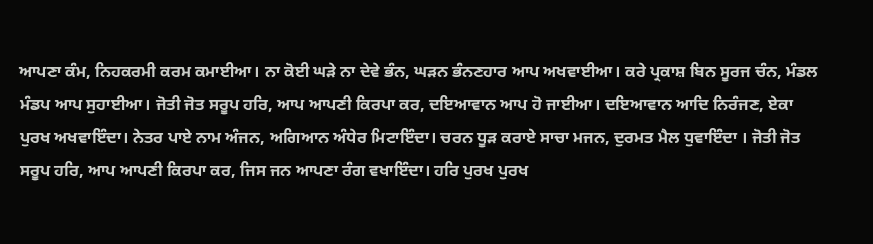ਆਪਣਾ ਕੰਮ, ਨਿਹਕਰਮੀ ਕਰਮ ਕਮਾਈਆ। ਨਾ ਕੋਈ ਘੜੇ ਨਾ ਦੇਵੇ ਭੰਨ, ਘੜਨ ਭੰਨਣਹਾਰ ਆਪ ਅਖਵਾਈਆ। ਕਰੇ ਪ੍ਰਕਾਸ਼ ਬਿਨ ਸੂਰਜ ਚੰਨ, ਮੰਡਲ ਮੰਡਪ ਆਪ ਸੁਹਾਈਆ। ਜੋਤੀ ਜੋਤ ਸਰੂਪ ਹਰਿ, ਆਪ ਆਪਣੀ ਕਿਰਪਾ ਕਰ, ਦਇਆਵਾਨ ਆਪ ਹੋ ਜਾਈਆ। ਦਇਆਵਾਨ ਆਦਿ ਨਿਰੰਜਣ, ਏਕਾ ਪੁਰਖ ਅਖਵਾਇੰਦਾ। ਨੇਤਰ ਪਾਏ ਨਾਮ ਅੰਜਨ, ਅਗਿਆਨ ਅੰਧੇਰ ਮਿਟਾਇੰਦਾ। ਚਰਨ ਧੂੜ ਕਰਾਏ ਸਾਚਾ ਮਜਨ, ਦੁਰਮਤ ਮੈਲ ਧੁਵਾਇੰਦਾ । ਜੋਤੀ ਜੋਤ ਸਰੂਪ ਹਰਿ, ਆਪ ਆਪਣੀ ਕਿਰਪਾ ਕਰ, ਜਿਸ ਜਨ ਆਪਣਾ ਰੰਗ ਵਖਾਇੰਦਾ। ਹਰਿ ਪੁਰਖ ਪੁਰਖ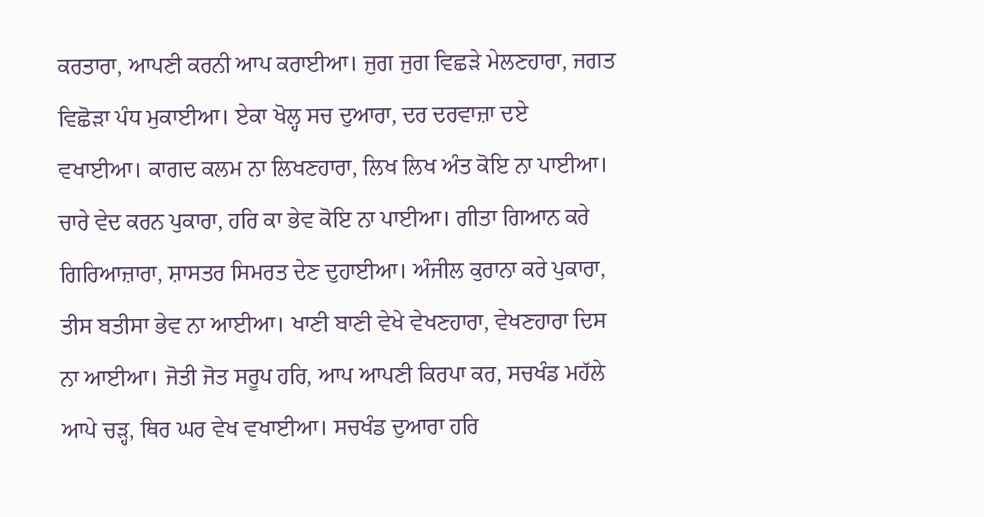ਕਰਤਾਰਾ, ਆਪਣੀ ਕਰਨੀ ਆਪ ਕਰਾਈਆ। ਜੁਗ ਜੁਗ ਵਿਛੜੇ ਮੇਲਣਹਾਰਾ, ਜਗਤ ਵਿਛੋੜਾ ਪੰਧ ਮੁਕਾਈਆ। ਏਕਾ ਖੋਲ੍ਹ ਸਚ ਦੁਆਰਾ, ਦਰ ਦਰਵਾਜ਼ਾ ਦਏ ਵਖਾਈਆ। ਕਾਗਦ ਕਲਮ ਨਾ ਲਿਖਣਹਾਰਾ, ਲਿਖ ਲਿਖ ਅੰਤ ਕੋਇ ਨਾ ਪਾਈਆ। ਚਾਰੇ ਵੇਦ ਕਰਨ ਪੁਕਾਰਾ, ਹਰਿ ਕਾ ਭੇਵ ਕੋਇ ਨਾ ਪਾਈਆ। ਗੀਤਾ ਗਿਆਨ ਕਰੇ ਗਿਰਿਆਜ਼ਾਰਾ, ਸ਼ਾਸਤਰ ਸਿਮਰਤ ਦੇਣ ਦੁਹਾਈਆ। ਅੰਜੀਲ ਕੁਰਾਨਾ ਕਰੇ ਪੁਕਾਰਾ, ਤੀਸ ਬਤੀਸਾ ਭੇਵ ਨਾ ਆਈਆ। ਖਾਣੀ ਬਾਣੀ ਵੇਖੇ ਵੇਖਣਹਾਰਾ, ਵੇਖਣਹਾਰਾ ਦਿਸ ਨਾ ਆਈਆ। ਜੋਤੀ ਜੋਤ ਸਰੂਪ ਹਰਿ, ਆਪ ਆਪਣੀ ਕਿਰਪਾ ਕਰ, ਸਚਖੰਡ ਮਹੱਲੇ ਆਪੇ ਚੜ੍ਹ, ਥਿਰ ਘਰ ਵੇਖ ਵਖਾਈਆ। ਸਚਖੰਡ ਦੁਆਰਾ ਹਰਿ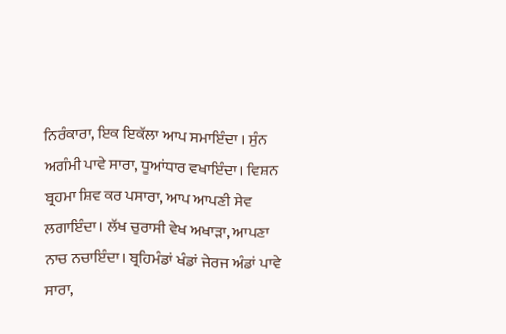ਨਿਰੰਕਾਰਾ, ਇਕ ਇਕੱਲਾ ਆਪ ਸਮਾਇੰਦਾ । ਸੁੰਨ ਅਗੰਮੀ ਪਾਵੇ ਸਾਰਾ, ਧੂਆਂਧਾਰ ਵਖਾਇੰਦਾ। ਵਿਸ਼ਨ ਬ੍ਰਹਮਾ ਸ਼ਿਵ ਕਰ ਪਸਾਰਾ, ਆਪ ਆਪਣੀ ਸੇਵ ਲਗਾਇੰਦਾ। ਲੱਖ ਚੁਰਾਸੀ ਵੇਖ ਅਖਾੜਾ, ਆਪਣਾ ਨਾਚ ਨਚਾਇੰਦਾ। ਬ੍ਰਹਿਮੰਡਾਂ ਖੰਡਾਂ ਜੇਰਜ ਅੰਡਾਂ ਪਾਵੇ ਸਾਰਾ,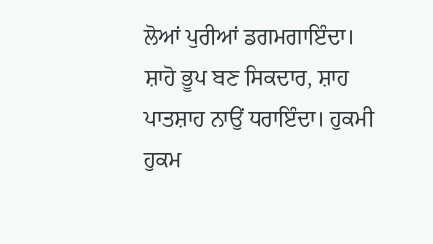ਲੋਆਂ ਪੁਰੀਆਂ ਡਗਮਗਾਇੰਦਾ। ਸ਼ਾਹੋ ਭੂਪ ਬਣ ਸਿਕਦਾਰ, ਸ਼ਾਹ ਪਾਤਸ਼ਾਹ ਨਾਉਂ ਧਰਾਇੰਦਾ। ਹੁਕਮੀ ਹੁਕਮ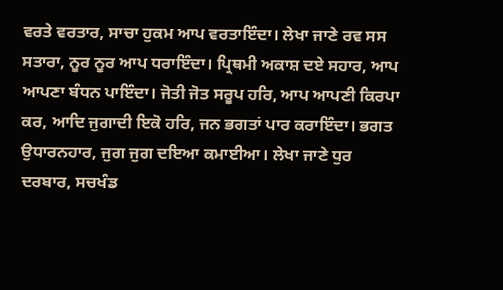ਵਰਤੇ ਵਰਤਾਰ, ਸਾਚਾ ਹੁਕਮ ਆਪ ਵਰਤਾਇੰਦਾ। ਲੇਖਾ ਜਾਣੇ ਰਵ ਸਸ ਸਤਾਰਾ, ਨੂਰ ਨੂਰ ਆਪ ਧਰਾਇੰਦਾ। ਪ੍ਰਿਥਮੀ ਅਕਾਸ਼ ਦਏ ਸਹਾਰ, ਆਪ ਆਪਣਾ ਬੰਧਨ ਪਾਇੰਦਾ। ਜੋਤੀ ਜੋਤ ਸਰੂਪ ਹਰਿ, ਆਪ ਆਪਣੀ ਕਿਰਪਾ ਕਰ, ਆਦਿ ਜੁਗਾਦੀ ਇਕੋ ਹਰਿ, ਜਨ ਭਗਤਾਂ ਪਾਰ ਕਰਾਇੰਦਾ। ਭਗਤ ਉਧਾਰਨਹਾਰ, ਜੁਗ ਜੁਗ ਦਇਆ ਕਮਾਈਆ। ਲੇਖਾ ਜਾਣੇ ਧੁਰ ਦਰਬਾਰ, ਸਚਖੰਡ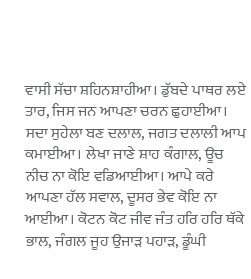ਵਾਸੀ ਸੱਚਾ ਸ਼ਹਿਨਸ਼ਾਹੀਆ। ਡੁੱਬਦੇ ਪਾਥਰ ਲਏ ਤਾਰ, ਜਿਸ ਜਨ ਆਪਣਾ ਚਰਨ ਛੁਹਾਈਆ। ਸਦਾ ਸੁਹੇਲਾ ਬਣ ਦਲਾਲ, ਜਗਤ ਦਲਾਲੀ ਆਪ ਕਮਾਈਆ। ਲੇਖਾ ਜਾਣੇ ਸ਼ਾਹ ਕੰਗਾਲ, ਊਚ ਨੀਚ ਨਾ ਕੋਇ ਵਡਿਆਈਆ। ਆਪੇ ਕਰੇ ਆਪਣਾ ਹੱਲ ਸਵਾਲ, ਦੂਸਰ ਭੇਵ ਕੋਇ ਨਾ ਆਈਆ। ਕੋਟਨ ਕੋਟ ਜੀਵ ਜੰਤ ਹਰਿ ਹਰਿ ਥੱਕੇ ਭਾਲ, ਜੰਗਲ ਜੂਹ ਉਜਾੜ ਪਹਾੜ, ਡੂੰਘੀ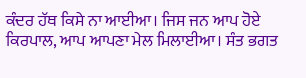ਕੰਦਰ ਹੱਥ ਕਿਸੇ ਨਾ ਆਈਆ। ਜਿਸ ਜਨ ਆਪ ਹੋਏ ਕਿਰਪਾਲ, ਆਪ ਆਪਣਾ ਮੇਲ ਮਿਲਾਈਆ। ਸੰਤ ਭਗਤ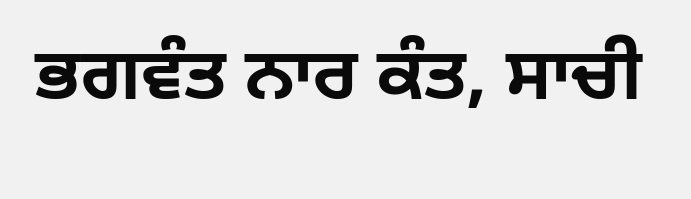ਭਗਵੰਤ ਨਾਰ ਕੰਤ, ਸਾਚੀ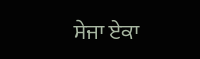ਸੇਜਾ ਏਕਾ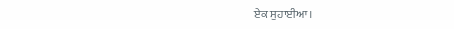ਏਕ ਸੁਹਾਈਆ।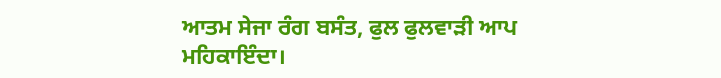ਆਤਮ ਸੇਜਾ ਰੰਗ ਬਸੰਤ, ਫੁਲ ਫੁਲਵਾੜੀ ਆਪ ਮਹਿਕਾਇੰਦਾ।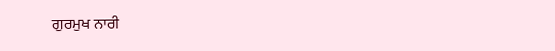ਗੁਰਮੁਖ ਨਾਰੀ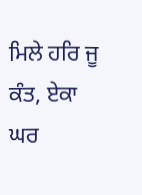ਮਿਲੇ ਹਰਿ ਜੂ ਕੰਤ, ਏਕਾ ਘਰ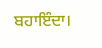ਬਹਾਇੰਦਾ।